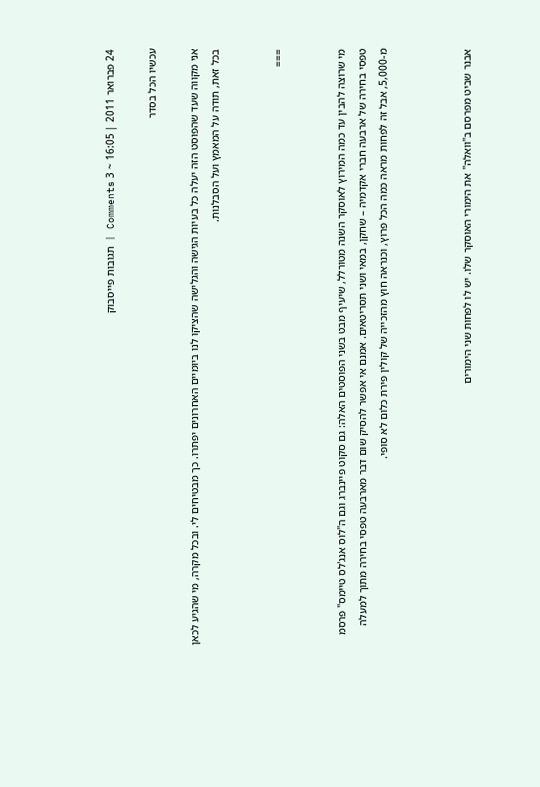24 פברואר 2011 | 16:05 ~ 3 Comments | תגובות פייסבוק

עכשיו הכל בסדר

אני מקווה שעד שהפוסט הזה יעלה כל בעיות הגישה והגלישה שהציקו לנו ביומיים האחרונים יפתרו. כך מבטיחים לי. ובכל מקרה, מי שהגיע לכאן בכל זאת, תודה על המאמץ ועל הסבלנות.


===


מי שרוצה להבין עד כמה המירוץ לאוסקר השנה מטורלל, שיעיף מבט בשני הפוסטים האלה: גם סקוט פיינברג וגם ה"לוס אנג'לס טיימס" פרסמ טפסי בחירה של ארבעה חברי אקדמיה – שחקן, במאי ושני תסריטאים. אמנם אי אפשר להסיק שום דבר מארבעה טפסי בחירה מתוך למעלה מ-5,000, אבל זה לפחות מראה כמה הכל פרוץ, וכנראה חוץ מהזכייה של קולין פירת כלום לא סופי.



אבנר שביט מפרסם ב"וואלה" את הימורי האוסקר שלו. יש לו לפחות שני הימורים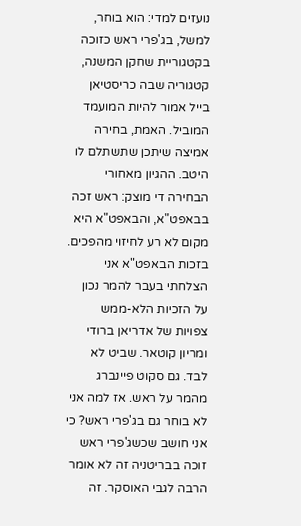נועזים למדי: הוא בוחר, למשל, בג'פרי ראש כזוכה בקטגוריית שחקן המשנה, קטגוריה שבה כריסטיאן בייל אמור להיות המועמד המוביל. האמת, בחירה אמיצה שיתכן שתשתלם לו היטב. ההגיון מאחורי הבחירה די מוצק: ראש זכה בבאפט"א, והבאפט"א היא מקום לא רע לחיזוי מהפכים. בזכות הבאפט"א אני הצלחתי בעבר להמר נכון על הזכיות הלא-ממש צפויות של אדריאן ברודי ומריון קוטאר. שביט לא לבד. גם סקוט פיינברג מהמר על ראש. אז למה אני לא בוחר גם בג'פרי ראש? כי אני חושב שכשג'פרי ראש זוכה בבריטניה זה לא אומר הרבה לגבי האוסקר. זה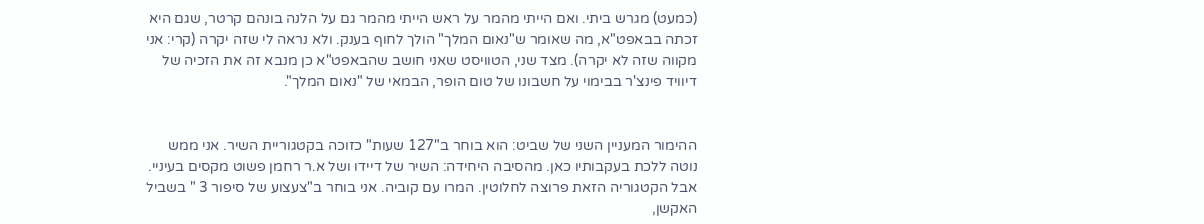(כמעט) מגרש ביתי. ואם הייתי מהמר על ראש הייתי מהמר גם על הלנה בונהם קרטר, שגם היא זכתה בבאפט"א, מה שאומר ש"נאום המלך" הולך לחוף בענק. ולא נראה לי שזה יקרה (קרי: אני מקווה שזה לא יקרה). מצד שני, הטוויסט שאני חושב שהבאפט"א כן מנבא זה את הזכיה של דיוויד פינצ'ר בבימוי על חשבונו של טום הופר, הבמאי של "נאום המלך".


ההימור המעניין השני של שביט: הוא בוחר ב"127 שעות" כזוכה בקטגוריית השיר. אני ממש נוטה ללכת בעקבותיו כאן. מהסיבה היחידה: השיר של דיידו ושל א.ר רחמן פשוט מקסים בעיניי. אבל הקטגוריה הזאת פרוצה לחלוטין. המרו עם קוביה. אני בוחר ב"צעצוע של סיפור 3 " בשביל האקשן,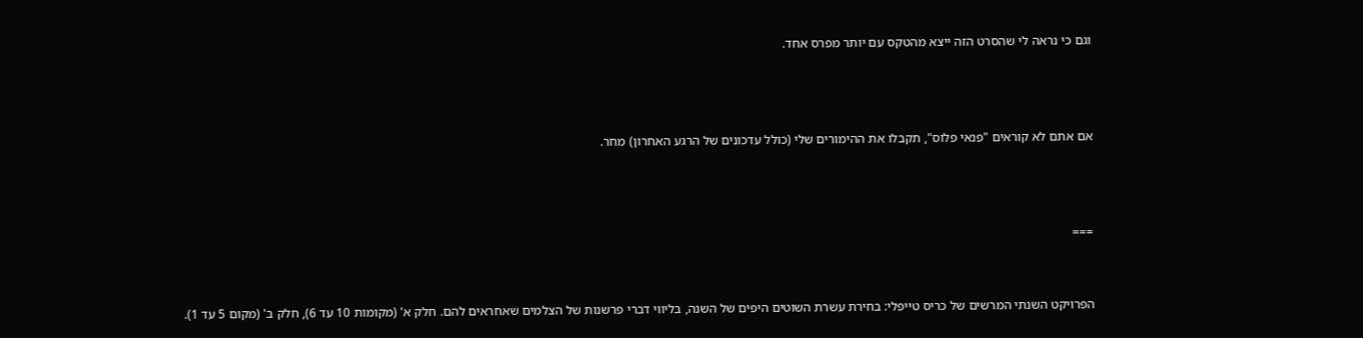וגם כי נראה לי שהסרט הזה ייצא מהטקס עם יותר מפרס אחד.



אם אתם לא קוראים "פנאי פלוס", תקבלו את ההימורים שלי (כולל עדכונים של הרגע האחרון) מחר.



===


הפרויקט השנתי המרשים של כריס טייפלי: בחירת עשרת השוטים היפים של השנה, בליווי דברי פרשנות של הצלמים שאחראים להם. חלק א' (מקומות 10 עד 6), חלק ב' (מקום 5 עד 1).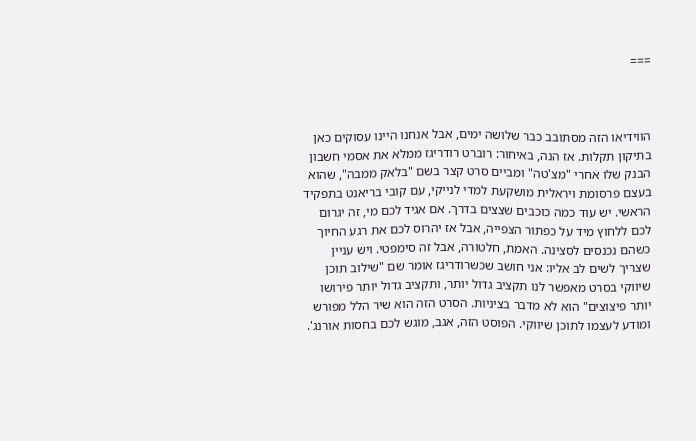===



הווידיאו הזה מסתובב כבר שלושה ימים, אבל אנחנו היינו עסוקים כאן בתיקון תקלות. אז הנה, באיחור: רוברט רודריגז ממלא את אסמי חשבון הבנק שלו אחרי "מצ'טה" ומביים סרט קצר בשם "בלאק ממבה", שהוא בעצם פרסומת ויראלית מושקעת למדי לנייקי, עם קובי בריאנט בתפקיד הראשי. יש עוד כמה כוכבים שצצים בדרך. אם אגיד לכם מי, זה יגרום לכם ללחוץ מיד על כפתור הצפייה, אבל אז יהרוס לכם את רגע החיוך כשהם נכנסים לסצינה. האמת, חלטורה, אבל זה סימפטי. ויש עניין שצריך לשים לב אליו: אני חושב שכשרודריגז אומר שם "שילוב תוכן שיווקי בסרט מאפשר לנו תקציב גדול יותר, ותקציב גדול יותר פירושו יותר פיצוצים" הוא לא מדבר בציניות. הסרט הזה הוא שיר הלל מפורש ומודע לעצמו לתוכן שיווקי. הפוסט הזה, אגב, מוגש לכם בחסות אורנג'.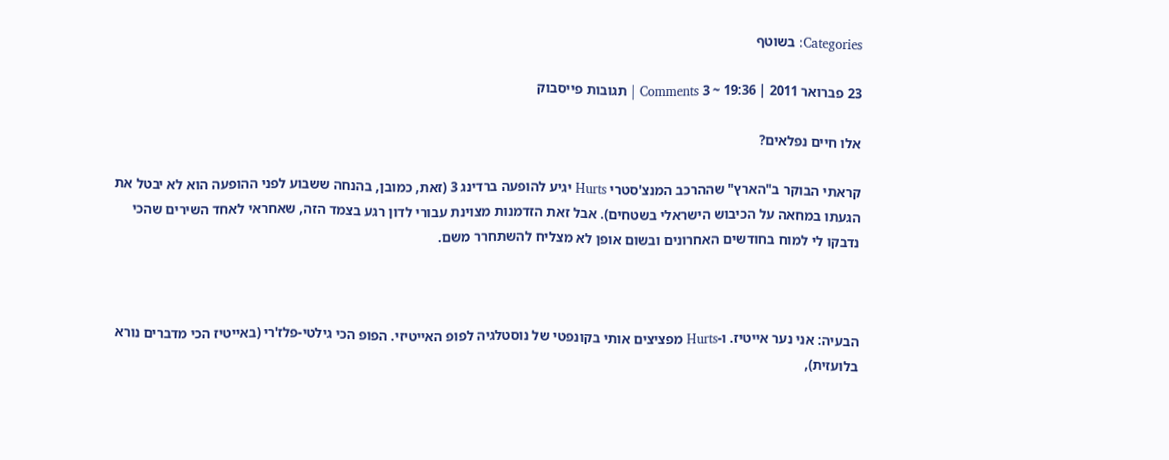Categories: בשוטף

23 פברואר 2011 | 19:36 ~ 3 Comments | תגובות פייסבוק

אלו חיים נפלאים?

קראתי הבוקר ב"הארץ" שההרכב המנצ'סטרי Hurts יגיע להופעה ברדינג 3 (זאת, כמובן, בהנחה ששבוע לפני ההופעה הוא לא יבטל את הגעתו במחאה על הכיבוש הישראלי בשטחים). אבל זאת הזדמנות מצוינת עבורי לדון רגע בצמד הזה, שאחראי לאחד השירים שהכי נדבקו לי למוח בחודשים האחרונים ובשום אופן לא מצליח להשתחרר משם.



הבעיה: אני נער אייטיז. ו-Hurts מפציצים אותי בקונפטי של נוסטלגיה לפופ האייטיזי. הפופ הכי גילטי-פלז'רי (באייטיז הכי מדברים נורא בלועזית),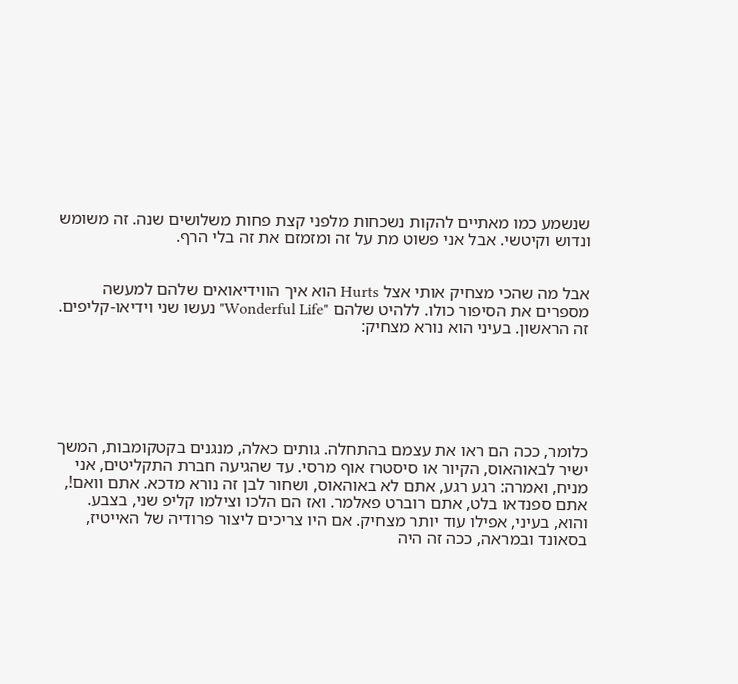שנשמע כמו מאתיים להקות נשכחות מלפני קצת פחות משלושים שנה. זה משומש ונדוש וקיטשי. אבל אני פשוט מת על זה ומזמזם את זה בלי הרף.


אבל מה שהכי מצחיק אותי אצל Hurts הוא איך הווידיאואים שלהם למעשה מספרים את הסיפור כולו. ללהיט שלהם "Wonderful Life" נעשו שני וידיאו-קליפים. זה הראשון. בעיני הוא נורא מצחיק:






כלומר, ככה הם ראו את עצמם בהתחלה. גותים כאלה, מנגנים בקטקומבות, המשך ישיר לבאוהאוס, הקיור או סיסטרז אוף מרסי. עד שהגיעה חברת התקליטים, אני מניח, ואמרה: רגע רגע, אתם לא באוהאוס, ושחור לבן זה נורא מדכא. אתם וואם!, אתם ספנדאו בלט, אתם רוברט פאלמר. ואז הם הלכו וצילמו קליפ שני, בצבע. והוא, בעיני, אפילו עוד יותר מצחיק. אם היו צריכים ליצור פרודיה של האייטיז, בסאונד ובמראה, ככה זה היה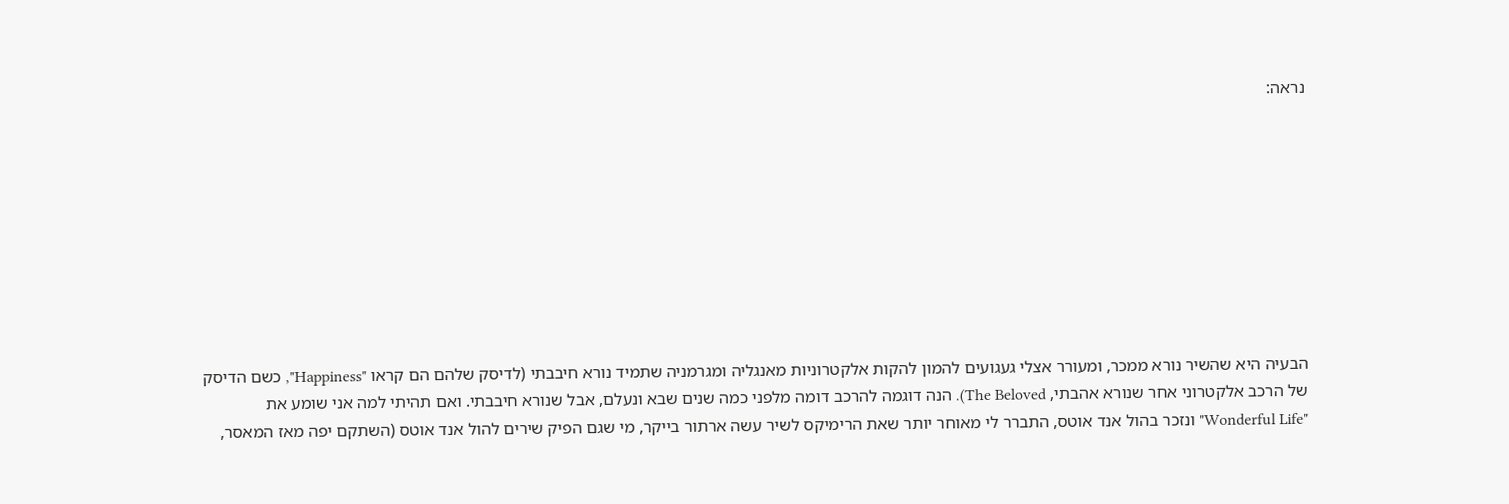נראה:









הבעיה היא שהשיר נורא ממכר, ומעורר אצלי געגועים להמון להקות אלקטרוניות מאנגליה ומגרמניה שתמיד נורא חיבבתי (לדיסק שלהם הם קראו "Happiness", כשם הדיסק של הרכב אלקטרוני אחר שנורא אהבתי, The Beloved). הנה דוגמה להרכב דומה מלפני כמה שנים שבא ונעלם, אבל שנורא חיבבתי. ואם תהיתי למה אני שומע את "Wonderful Life" ונזכר בהול אנד אוטס, התברר לי מאוחר יותר שאת הרימיקס לשיר עשה ארתור בייקר, מי שגם הפיק שירים להול אנד אוטס (השתקם יפה מאז המאסר,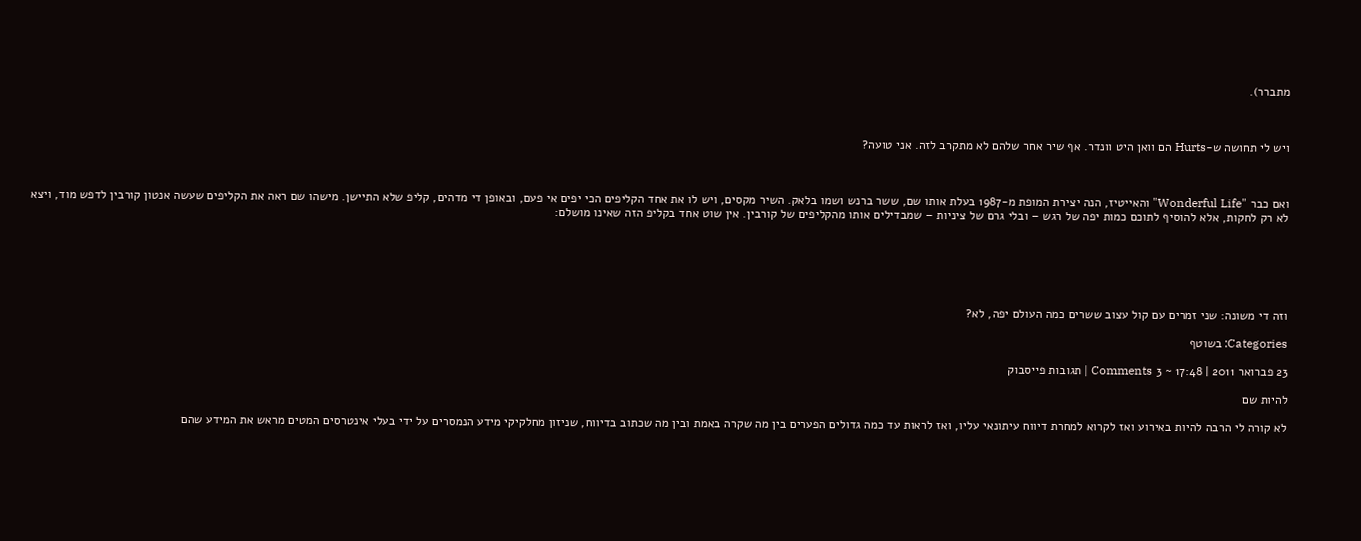מתברר).



ויש לי תחושה ש-Hurts הם וואן היט וונדר. אף שיר אחר שלהם לא מתקרב לזה. אני טועה?



ואם כבר "Wonderful Life" והאייטיז, הנה יצירת המופת מ-1987 בעלת אותו שם, ששר ברנש ושמו בלאק. השיר מקסים, ויש לו את אחד הקליפים הכי יפים אי פעם, ובאופן די מדהים, קליפ שלא התיישן. מישהו שם ראה את הקליפים שעשה אנטון קורבין לדפש מוד, ויצא לא רק לחקות, אלא להוסיף לתוכם כמות יפה של רגש – ובלי גרם של ציניות – שמבדילים אותו מהקליפים של קורבין. אין שוט אחד בקליפ הזה שאינו מושלם:






וזה די משונה: שני זמרים עם קול עצוב ששרים כמה העולם יפה, לא?

Categories: בשוטף

23 פברואר 2011 | 17:48 ~ 3 Comments | תגובות פייסבוק

להיות שם

לא קורה לי הרבה להיות באירוע ואז לקרוא למחרת דיווח עיתונאי עליו, ואז לראות עד כמה גדולים הפערים בין מה שקרה באמת ובין מה שכתוב בדיווח, שניזון מחלקיקי מידע הנמסרים על ידי בעלי אינטרסים המטים מראש את המידע שהם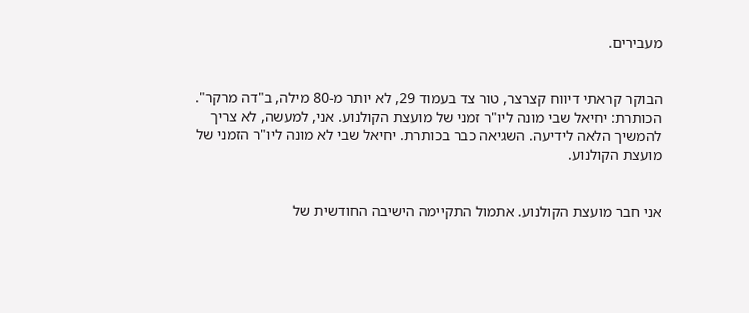מעבירים.


הבוקר קראתי דיווח קצרצר, טור צד בעמוד 29, לא יותר מ-80 מילה, ב"דה מרקר". הכותרת: יחיאל שבי מונה ליו"ר זמני של מועצת הקולנוע. אני, למעשה, לא צריך להמשיך הלאה לידיעה. השגיאה כבר בכותרת. יחיאל שבי לא מונה ליו"ר הזמני של מועצת הקולנוע.


אני חבר מועצת הקולנוע. אתמול התקיימה הישיבה החודשית של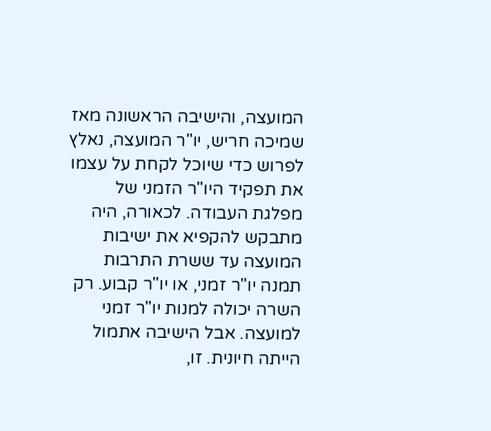המועצה, והישיבה הראשונה מאז שמיכה חריש, יו"ר המועצה, נאלץ לפרוש כדי שיוכל לקחת על עצמו את תפקיד היו"ר הזמני של מפלגת העבודה. לכאורה, היה מתבקש להקפיא את ישיבות המועצה עד ששרת התרבות תמנה יו"ר זמני, או יו"ר קבוע. רק השרה יכולה למנות יו"ר זמני למועצה. אבל הישיבה אתמול הייתה חיונית. זו,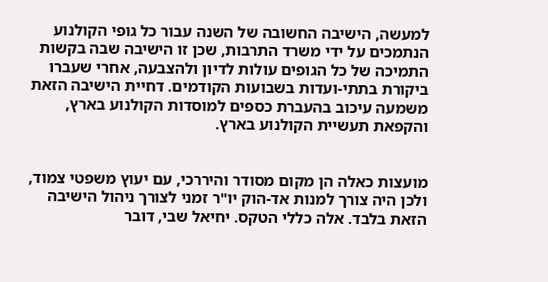למעשה, הישיבה החשובה של השנה עבור כל גופי הקולנוע הנתמכים על ידי משרד התרבות, שכן זו הישיבה שבה בקשות התמיכה של כל הגופים עולות לדיון ולהצבעה, אחרי שעברו ביקורת בתתי-ועדות בשבועות הקודמים. דחיית הישיבה הזאת משמעה עיכוב בהעברת כספים למוסדות הקולנוע בארץ, והקפאת תעשיית הקולנוע בארץ.


מועצות כאלה הן מקום מסודר והיררכי, עם יעוץ משפטי צמוד, ולכן היה צורך למנות אד-הוק יו"ר זמני לצורך ניהול הישיבה הזאת בלבד. אלה כללי הטקס. יחיאל שבי, דובר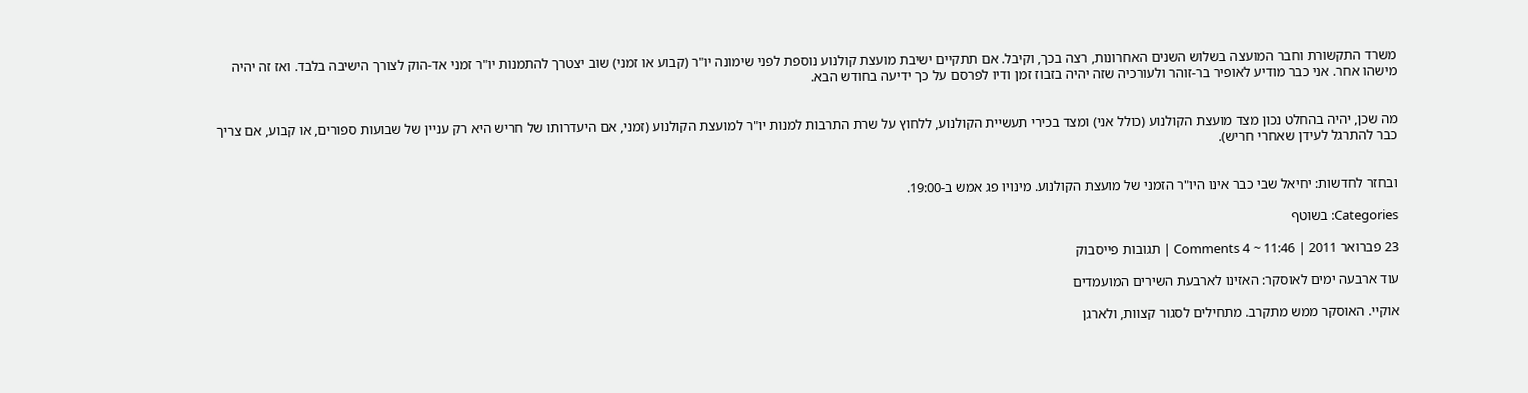משרד התקשורת וחבר המועצה בשלוש השנים האחרונות, רצה בכך, וקיבל. אם תתקיים ישיבת מועצת קולנוע נוספת לפני שימונה יו"ר (קבוע או זמני) שוב יצטרך להתמנות יו"ר זמני אד-הוק לצורך הישיבה בלבד. ואז זה יהיה מישהו אחר. אני כבר מודיע לאופיר בר-זוהר ולעורכיה שזה יהיה בזבוז זמן ודיו לפרסם על כך ידיעה בחודש הבא.


מה שכן, יהיה בהחלט נכון מצד מועצת הקולנוע (כולל אני) ומצד בכירי תעשיית הקולנוע, ללחוץ על שרת התרבות למנות יו"ר למועצת הקולנוע (זמני, אם היעדרותו של חריש היא רק עניין של שבועות ספורים, או קבוע, אם צריך כבר להתרגל לעידן שאחרי חריש).


ובחזר לחדשות: יחיאל שבי כבר אינו היו"ר הזמני של מועצת הקולנוע. מינויו פג אמש ב-19:00.

Categories: בשוטף

23 פברואר 2011 | 11:46 ~ 4 Comments | תגובות פייסבוק

עוד ארבעה ימים לאוסקר: האזינו לארבעת השירים המועמדים

אוקיי. האוסקר ממש מתקרב. מתחילים לסגור קצוות, ולארגן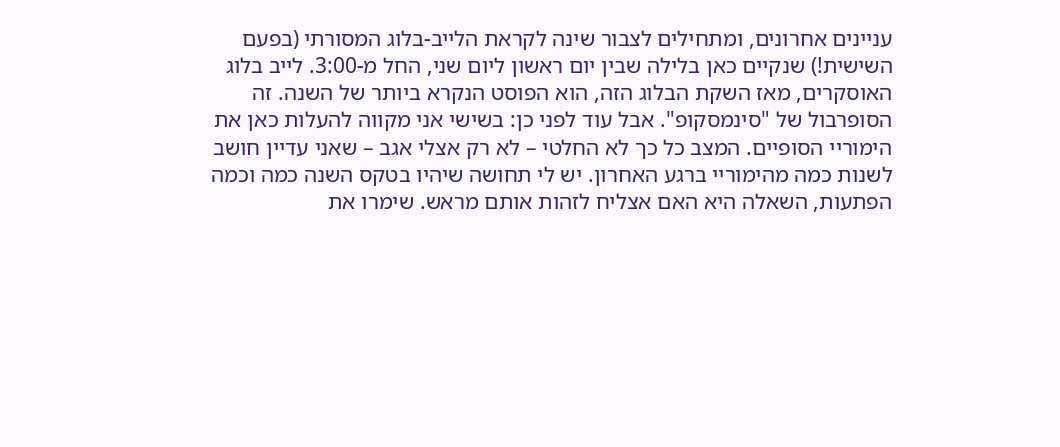עניינים אחרונים, ומתחילים לצבור שינה לקראת הלייב-בלוג המסורתי (בפעם השישית!) שנקיים כאן בלילה שבין יום ראשון ליום שני, החל מ-3:00. לייב בלוג האוסקרים, מאז השקת הבלוג הזה, הוא הפוסט הנקרא ביותר של השנה. זה הסופרבול של "סינמסקופ". אבל עוד לפני כן: בשישי אני מקווה להעלות כאן את הימוריי הסופיים. המצב כל כך לא החלטי – לא רק אצלי אגב – שאני עדיין חושב לשנות כמה מהימוריי ברגע האחרון. יש לי תחושה שיהיו בטקס השנה כמה וכמה הפתעות, השאלה היא האם אצליח לזהות אותם מראש. שימרו את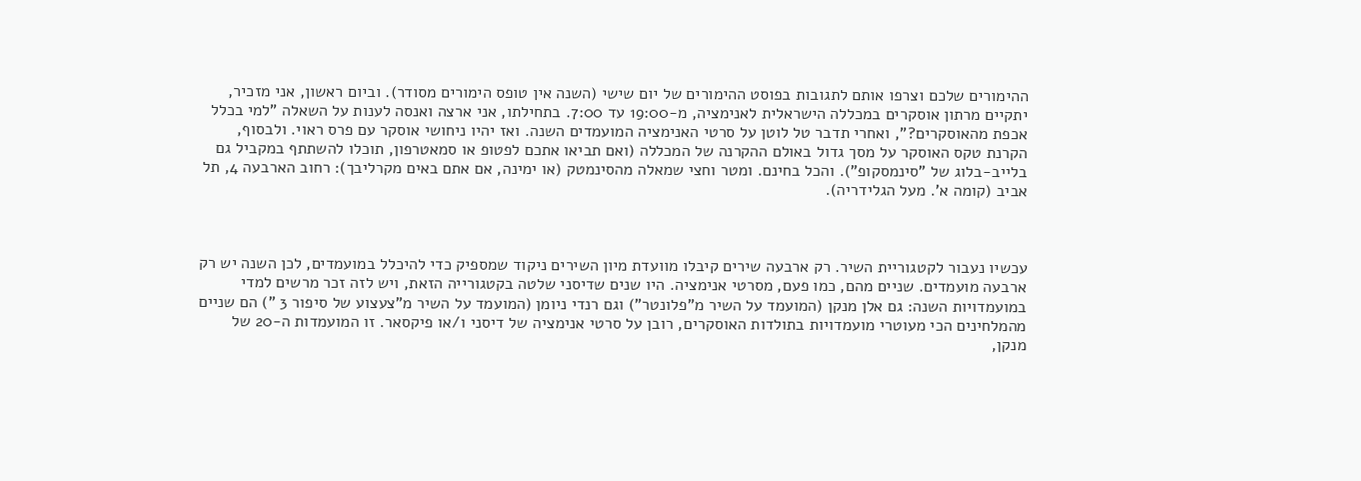ההימורים שלכם וצרפו אותם לתגובות בפוסט ההימורים של יום שישי (השנה אין טופס הימורים מסודר). וביום ראשון, אני מזכיר, יתקיים מרתון אוסקרים במכללה הישראלית לאנימציה, מ-19:00 עד 7:00. בתחילתו, אני ארצה ואנסה לענות על השאלה "למי בכלל אכפת מהאוסקרים?", ואחרי תדבר טל לוטן על סרטי האנימציה המועמדים השנה. ואז יהיו ניחושי אוסקר עם פרס ראוי. ולבסוף, הקרנת טקס האוסקר על מסך גדול באולם ההקרנה של המכללה (ואם תביאו אתכם לפטופ או סמאטרפון, תוכלו להשתתף במקביל גם בלייב-בלוג של "סינמסקופ"). והכל בחינם. ומטר וחצי שמאלה מהסינמטק (או ימינה, אם אתם באים מקרליבך): רחוב הארבעה 4, תל אביב (קומה א'. מעל הגלידריה).



עכשיו נעבור לקטגוריית השיר. רק ארבעה שירים קיבלו מוועדת מיון השירים ניקוד שמספיק כדי להיכלל במועמדים, לכן השנה יש רק ארבעה מועמדים. שניים מהם, כמו פעם, מסרטי אנימציה. היו שנים שדיסני שלטה בקטגורייה הזאת, ויש לזה זכר מרשים למדי במועמדויות השנה: גם אלן מנקן (המועמד על השיר מ"פלונטר") וגם רנדי ניומן (המועמד על השיר מ"צעצוע של סיפור 3 ") הם שניים מהמלחינים הכי מעוטרי מועמדויות בתולדות האוסקרים, רובן על סרטי אנימציה של דיסני ו/או פיקסאר. זו המועמדות ה-20 של מנקן,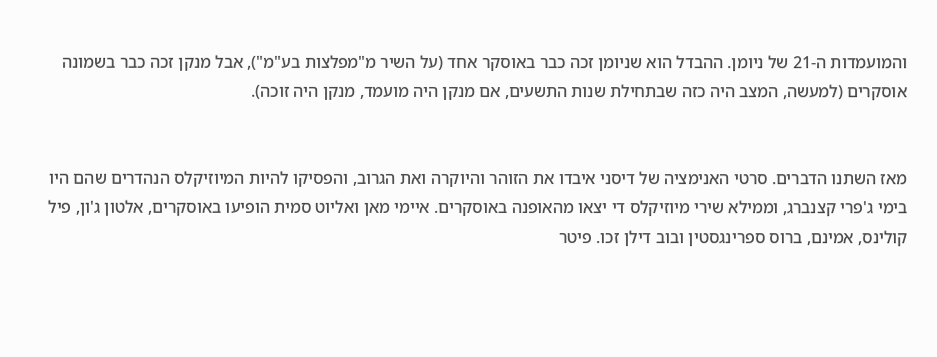והמועמדות ה-21 של ניומן. ההבדל הוא שניומן זכה כבר באוסקר אחד (על השיר מ"מפלצות בע"מ"), אבל מנקן זכה כבר בשמונה אוסקרים (למעשה, המצב היה כזה שבתחילת שנות התשעים, אם מנקן היה מועמד, מנקן היה זוכה).


מאז השתנו הדברים. סרטי האנימציה של דיסני איבדו את הזוהר והיוקרה ואת הגרוב, והפסיקו להיות המיוזיקלס הנהדרים שהם היו בימי ג'פרי קצנברג, וממילא שירי מיוזיקלס די יצאו מהאופנה באוסקרים. איימי מאן ואליוט סמית הופיעו באוסקרים, אלטון ג'ון, פיל קולינס, אמינם, ברוס ספרינגסטין ובוב דילן זכו. פיטר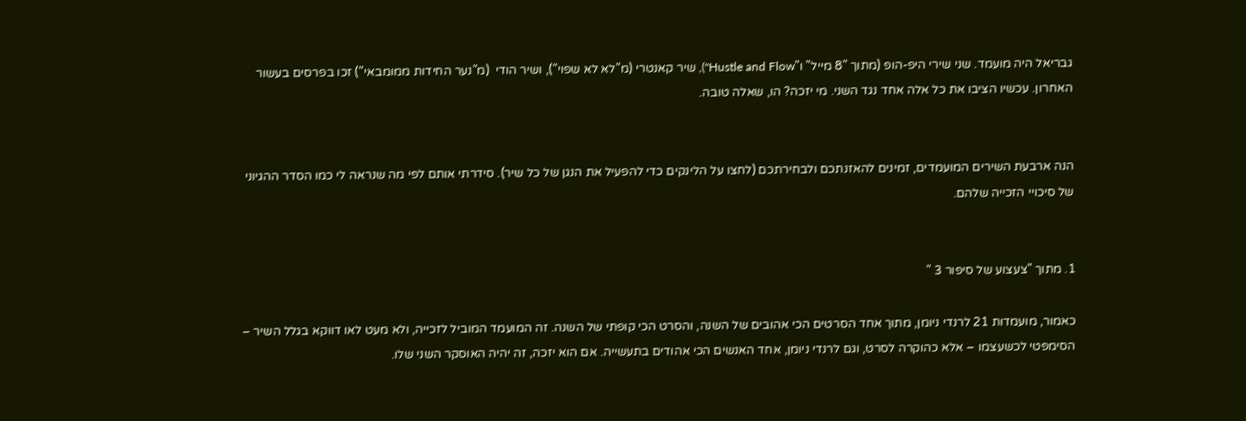גבריאל היה מועמד. שני שירי היפ-הופ (מתוך "8 מייל" ו"Hustle and Flow"), שיר קאנטרי (מ"לא לא שפוי"), ושיר הודי  (מ"נער החידות ממומבאי") זכו בפרסים בעשור האחרון. עכשיו הציבו את כל אלה אחד נגד השני. מי יזכה? הו, שאלה טובה.


הנה ארבעת השירים המועמדים, זמינים להאזנתכם ולבחירתכם (לחצו על הלינקים כדי להפעיל את הנגן של כל שיר). סידרתי אותם לפי מה שנראה לי כמו הסדר ההגיוני של סיכויי הזכייה שלהם.


1. מתוך "צעצוע של סיפור 3 "

כאמור, מועמדות 21 לרנדי ניומן, מתוך אחד הסרטים הכי אהובים של השנה, והסרט הכי קופתי של השנה. זה המועמד המוביל לזכייה, ולא מעט לאו דווקא בגלל השיר – הסימפטי לכשעצמו – אלא כהוקרה לסרט, וגם לרנדי ניומן, אחד האנשים הכי אהודים בתעשייה. אם הוא יזכה, זה יהיה האוסקר השני שלו.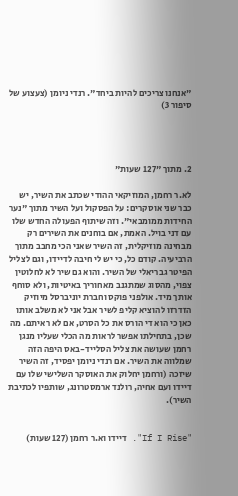"אנחנו צריכים להיות ביחד". רנדי ניומן (צעצוע של סיפור 3)




2. מתוך "127 שעות"

לא.ר רחמן, המוזיקאי ההודי שכתב את השיר, יש כבר שני אוסקרים: על הפסקול ועל השיר מתוך "נער החידות ממומבאי". וזה שיתוף הפעולה החדש שלו עם דני בויל. האמת, אם בוחנים את השירים רק מבחינה מוזיקלית, זה השיר שאני הכי מחבב מתוך הרביעיה. קודם כל, כי יש לי חיבה לדיידו, וגם לצליל הפיטר גבריאלי של השיר. והוא גם שיר לא לחלוטין צפוי, מהסוג שמתגנב מאחוריך באיטיות, ולא סוחף אותך מיד. אולפני פוקס וחברת יוניברסל מיוזיק הזדרזו להוציא קליפ לשיר אבל אני לא משלב אותו כאן כי הוא די הורס את כל הסרט, אם לא ראיתם. מה שכן, בתחילתו אפשר לראות מה הכלי שעליו מנגן רחמן שעושה את צליל הסלייד-באס היפה הזה שמלווה את השיר. אם רנדי ניומן יפסיד, זה השיר שיזכה (ורחמן יחלוק את האוסקר השלישי שלו עם דיידו ועם אחיה, רולנד ארמסטרונג, שותפיו לכתיבת השיר).


"If I Rise". דיידו וא.ר רחמן (127 שעות)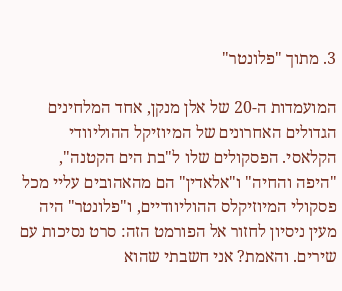3. מתוך "פלונטר"

המועמדות ה-20 של אלן מנקן, אחד המלחינים הגדולים האחרונים של המיוזיקל ההוליוודי הקלאסי. הפסקולים שלו ל"בת הים הקטנה", "היפה והחיה" ו"אלאדין" הם מהאהובים עליי מכל פסקולי המיוזיקלס ההוליוודיים, ו"פלונטר" היה מעין ניסיון לחזור אל הפורמט הזה: סרט נסיכות עם שירים. והאמת? אני חשבתי שהוא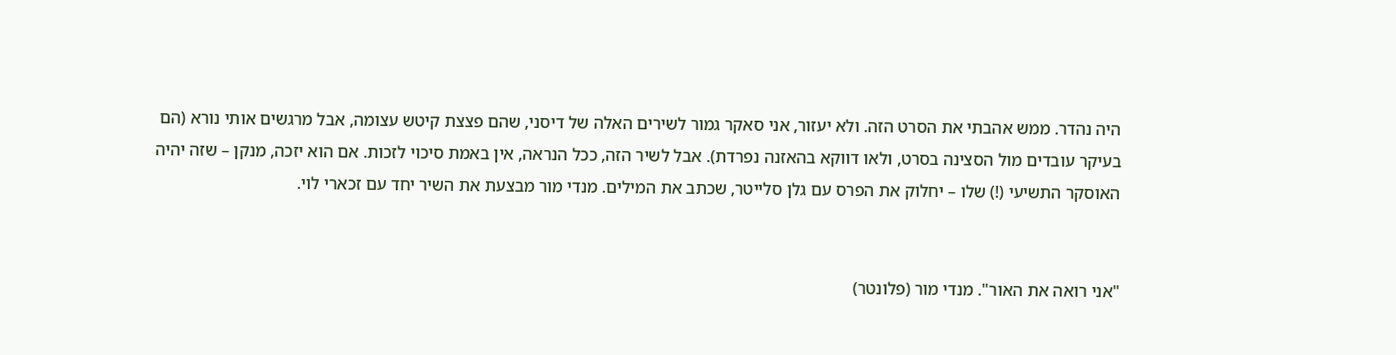היה נהדר. ממש אהבתי את הסרט הזה. ולא יעזור, אני סאקר גמור לשירים האלה של דיסני, שהם פצצת קיטש עצומה, אבל מרגשים אותי נורא (הם בעיקר עובדים מול הסצינה בסרט, ולאו דווקא בהאזנה נפרדת). אבל לשיר הזה, ככל הנראה, אין באמת סיכוי לזכות. אם הוא יזכה, מנקן – שזה יהיה האוסקר התשיעי (!) שלו – יחלוק את הפרס עם גלן סלייטר, שכתב את המילים. מנדי מור מבצעת את השיר יחד עם זכארי לוי.


"אני רואה את האור". מנדי מור (פלונטר)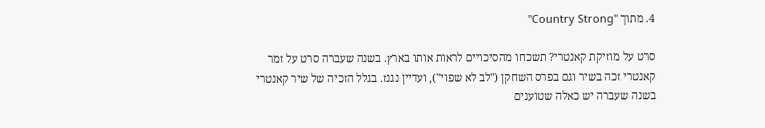4. מתוך "Country Strong"

סרט על מוזיקת קאנטרי? תשכחו מהסיכויים לראות אותו בארץ. בשנה שעברה סרט על זמר קאנטרי זכה בשיר וגם בפרס השחקן ("לב לא שפוי"), ועדיין נגנז. בגלל הזכיה של שיר קאנטרי בשנה שעברה יש כאלה שטוענים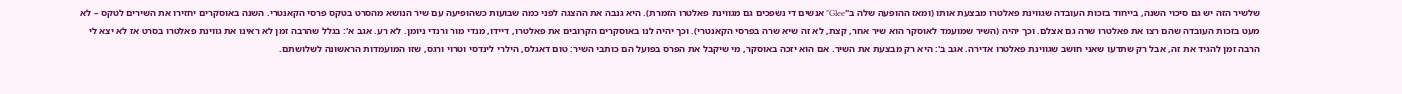שלשיר הזה יש גם סיכוי השנה, בייחוד בזכות העובדה שגווינת פאלטרו מבצעת אותו (ומאז ההופעה שלה ב"Glee" אנשים די נשפכים גם מגווינת פאלטרו הזמרת). היא גנבה את ההצגה לפני כמה שבועות כשהופיעה עם שיר הנושא מהסרט בטקס פרסי הקאנטרי. השנה באוסקרים יחזירו את השירים לטקס – לא מעט בזכות העובדה שהם רצו את פאלטרו שרה גם אצלם. וכך יהיה (השיר שמועמד לאוסקר הוא שיר אחר, קצת, לא זה שיא שרה בפרסי הקאנטרי). וכך יהיה לנו באוסקרים הקרובים את פאלטרו, דיידו, מנדי מור ורנדי ניומן. לא רע. אגב א': בגלל שהרבה זמן לא ראינו את גווינת פאלטרו בסרט אז לא יצא לי הרבה זמן להגיד את זה, אבל רק שתדעו שאני חושב שגווינת פאלטרו אדירה. אגב ב': היא רק מבצעת את השיר. אם הוא יזכה באוסקר, מי שיקבל את הפרס בפועל הם כותבי השיר: טום דאגלס, הילרי לינדסי וטרוי ורגס, שזו המועמדות הראשונה לשלושתם.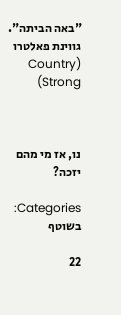"באה הביתה". גווינת פאלטרו (Country Strong)



נו, אז מי מהם יזכה?

Categories: בשוטף

22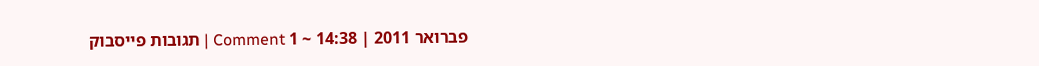פברואר 2011 | 14:38 ~ 1 Comment | תגובות פייסבוק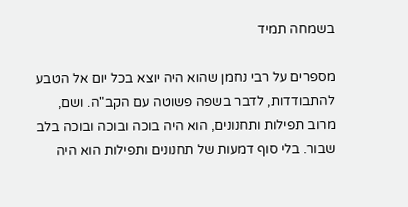בשמחה תמיד

מספרים על רבי נחמן שהוא היה יוצא בכל יום אל הטבע להתבודדות, לדבר בשפה פשוטה עם הקב"ה. ושם, מרוב תפילות ותחנונים, הוא היה בוכה ובוכה ובוכה בלב שבור. בלי סוף דמעות של תחנונים ותפילות הוא היה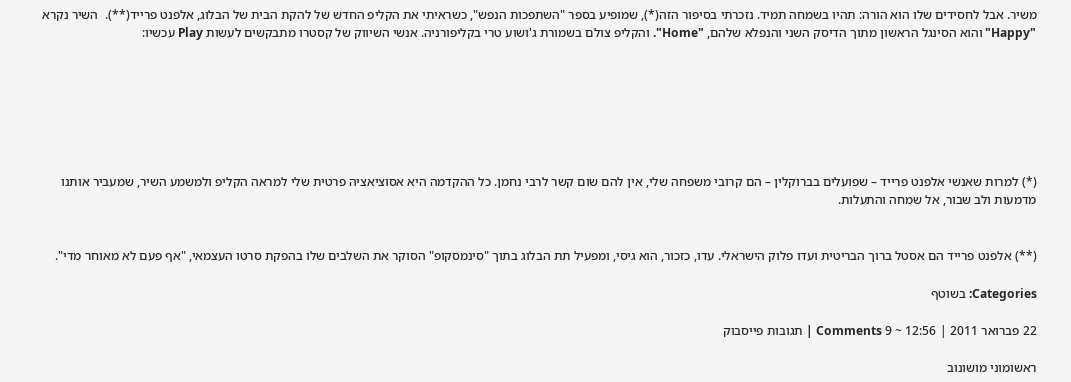משיר. אבל לחסידים שלו הוא הורה: תהיו בשמחה תמיד. נזכרתי בסיפור הזה(*), שמופיע בספר "השתפכות הנפש", כשראיתי את הקליפ החדש של להקת הבית של הבלוג, אלפנט פרייד(**).  השיר נקרא "Happy" והוא הסינגל הראשון מתוך הדיסק השני והנפלא שלהם, "Home". והקליפ צולם בשמורת ג'ושוע טרי בקליפורניה. אנשי השיווק של קסטרו מתבקשים לעשות Play עכשיו:







(*) למרות שאנשי אלפנט פרייד – שפועלים בברוקלין – הם קרובי משפחה שלי, אין להם שום קשר לרבי נחמן. כל ההקדמה היא אסוציאציה פרטית שלי למראה הקליפ ולמשמע השיר, שמעביר אותנו מדמעות ולב שבור, אל שמחה והתעלות.


(**) אלפנט פרייד הם אסטל ברוך הבריטית ועדו פלוק הישראלי. עדו, כזכור, הוא גיסי, ומפעיל תת הבלוג בתוך "סינמסקופ" הסוקר את השלבים שלו בהפקת סרטו העצמאי, "אף פעם לא מאוחר מדי".

Categories: בשוטף

22 פברואר 2011 | 12:56 ~ 9 Comments | תגובות פייסבוק

ראשומוני מושונוב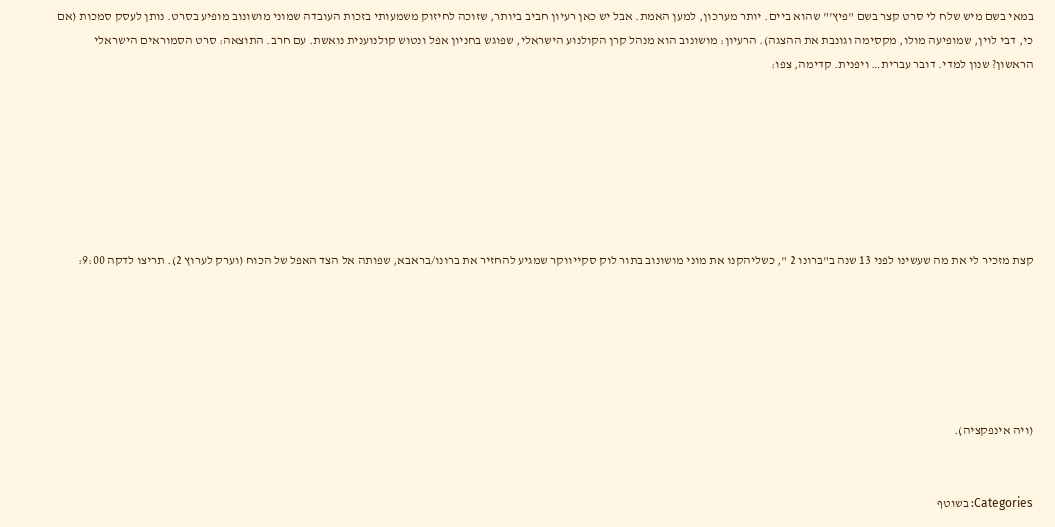במאי בשם מיש שלח לי סרט קצר בשם "פיץ'" שהוא ביים. יותר מערכון, למען האמת. אבל יש כאן רעיון חביב ביותר, שזוכה לחיזוק משמעותי בזכות העובדה שמוני מושונוב מופיע בסרט. נותן לעסק סמכות (אם כי, דבי לוין, שמופיעה מולו, מקסימה וגונבת את ההצגה). הרעיון: מושונוב הוא מנהל קרן הקולנוע הישראלי, שפוגש בחניון אפל ונטוש קולנוענית נואשת. עם חרב. התוצאה: סרט הסמוראים הישראלי הראשון? שנון למדי. דובר עברית… ויפנית. קדימה, צפו:







קצת מזכיר לי את מה שעשינו לפני 13 שנה ב"ברונו 2 ", כשליהקנו את מוני מושונוב בתור לוק סקייווקר שמגיע להחזיר את ברונו/בראבא, שפותה אל הצד האפל של הכוח (וערק לערוץ 2). תריצו לדקה 9:00:






(ויה אינפקציה).


Categories: בשוטף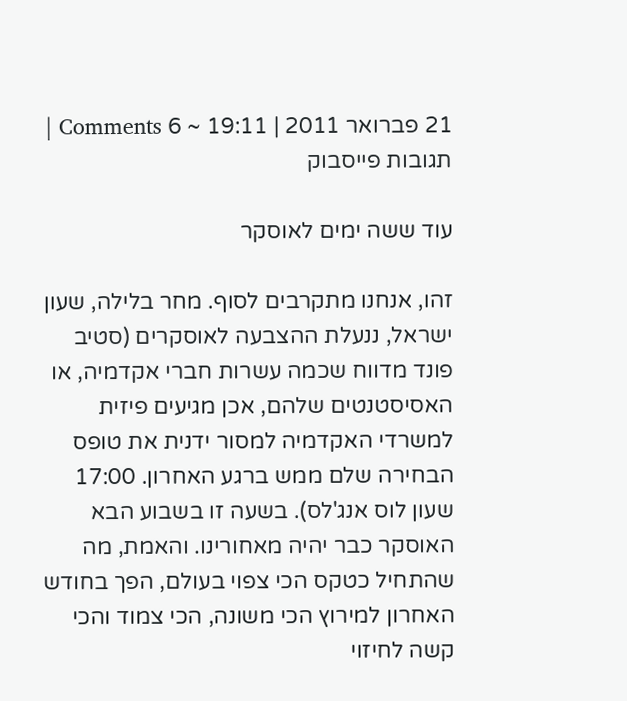21 פברואר 2011 | 19:11 ~ 6 Comments | תגובות פייסבוק

עוד ששה ימים לאוסקר

זהו, אנחנו מתקרבים לסוף. מחר בלילה, שעון ישראל, ננעלת ההצבעה לאוסקרים (סטיב פונד מדווח שכמה עשרות חברי אקדמיה, או האסיסטנטים שלהם, אכן מגיעים פיזית למשרדי האקדמיה למסור ידנית את טופס הבחירה שלם ממש ברגע האחרון. 17:00 שעון לוס אנג'לס). בשעה זו בשבוע הבא האוסקר כבר יהיה מאחורינו. והאמת, מה שהתחיל כטקס הכי צפוי בעולם, הפך בחודש האחרון למירוץ הכי משונה, הכי צמוד והכי קשה לחיזוי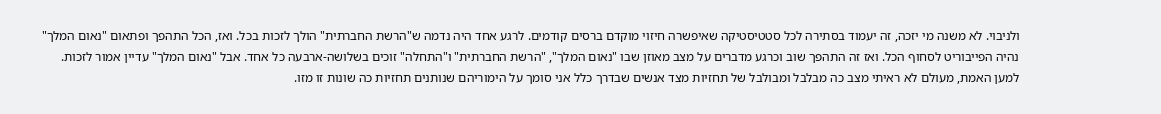ולניבוי. לא משנה מי יזכה, זה יעמוד בסתירה לכל סטטיסטיקה שאיפשרה חיזוי מוקדם ברסים קודמים. לרגע אחד היה נדמה ש"הרשת החברתית" הולך לזכות בכל. ואז, הכל התהפך ופתאום "נאום המלך" נהיה הפייבוריט לסחוף הכל. ואז זה התהפך שוב וכרגע מדברים על מצב מאוזן שבו "נאום המלך", "הרשת החברתית" ו"התחלה" זוכים בשלושה-ארבעה כל אחד. אבל "נאום המלך" עדיין אמור לזכות. למען האמת, מעולם לא ראיתי מצב כה מבלבל ומבולבל של תחזיות מצד אנשים שבדרך כלל אני סומך על הימוריהם שנותנים תחזיות כה שונות זו מזו.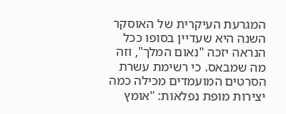המגרעת העיקרית של האוסקר השנה היא שעדיין בסופו ככל הנראה יזכה "נאום המלך", וזה מה שמבאס. כי רשימת עשרת הסרטים המועמדים מכילה כמה יצירות מופת נפלאות: "אומץ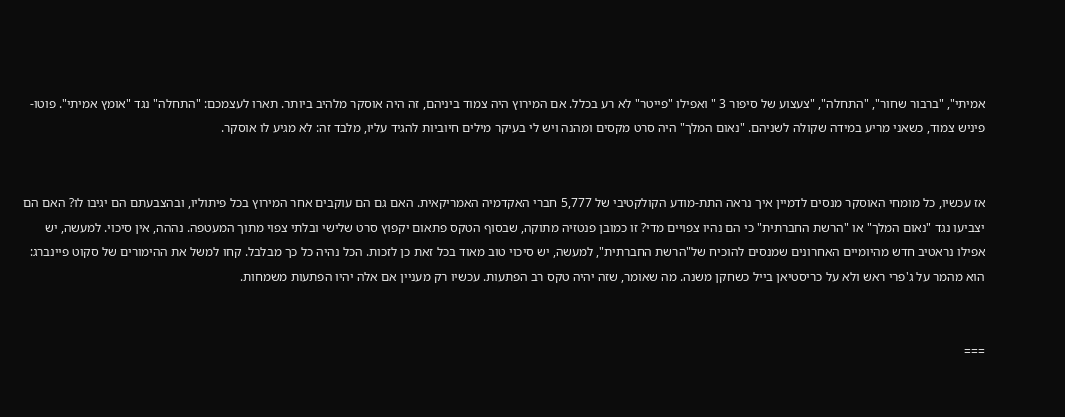אמיתי", "ברבור שחור", "התחלה", "צעצוע של סיפור 3 " ואפילו "פייטר" לא רע בכלל. אם המירוץ היה צמוד ביניהם, זה היה אוסקר מלהיב ביותר. תארו לעצמכם: "התחלה" נגד "אומץ אמיתי". פוטו-פיניש צמוד, כשאני מריע במידה שקולה לשניהם. "נאום המלך" היה סרט מקסים ומהנה ויש לי בעיקר מילים חיוביות להגיד עליו, מלבד זה: לא מגיע לו אוסקר.


אז עכשיו, כל מומחי האוסקר מנסים לדמיין איך נראה התת-מודע הקולקטיבי של 5,777 חברי האקדמיה האמריקאית. האם גם הם עוקבים אחר המירוץ בכל פיתוליו, ובהצבעתם הם יגיבו לו? האם הם יצביעו נגד "נאום המלך" או "הרשת החברתית" כי הם נהיו צפויים מדי? זו כמובן פנטזיה מתוקה, שבסוף הטקס פתאום יקפוץ סרט שלישי ובלתי צפוי מתוך המעטפה. נההה, אין סיכוי. למעשה, יש אפילו נראטיב חדש מהיומיים האחרונים שמנסים להוכיח של"הרשת החברתית", למעשה, יש סיכוי טוב מאוד בכל זאת כן לזכות. הכל נהיה כל כך מבלבל. קחו למשל את ההימורים של סקוט פיינברג: הוא מהמר על ג'פרי ראש ולא על כריסטיאן בייל כשחקן משנה. מה שאומר, שזה יהיה טקס רב הפתעות. עכשיו רק מעניין אם אלה יהיו הפתעות משמחות.


===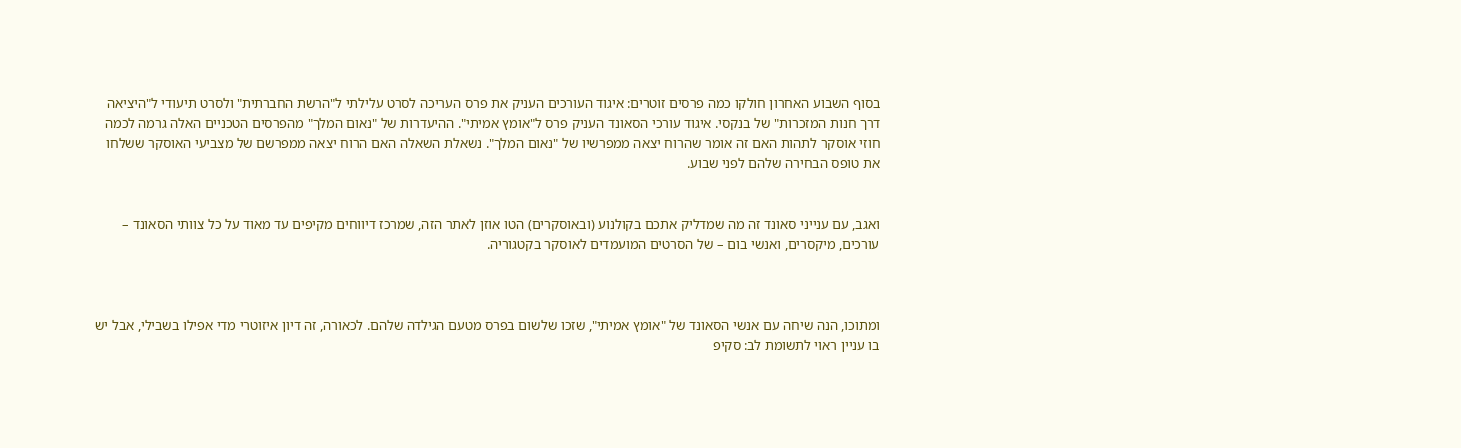בסוף השבוע האחרון חולקו כמה פרסים זוטרים: איגוד העורכים העניק את פרס העריכה לסרט עלילתי ל"הרשת החברתית" ולסרט תיעודי ל"היציאה דרך חנות המזכרות" של בנקסי. איגוד עורכי הסאונד העניק פרס ל"אומץ אמיתי". ההיעדרות של "נאום המלך" מהפרסים הטכניים האלה גרמה לכמה חוזי אוסקר לתהות האם זה אומר שהרוח יצאה ממפרשיו של "נאום המלך". נשאלת השאלה האם הרוח יצאה ממפרשם של מצביעי האוסקר ששלחו את טופס הבחירה שלהם לפני שבוע.


ואגב, עם ענייני סאונד זה מה שמדליק אתכם בקולנוע (ובאוסקרים) הטו אוזן לאתר הזה, שמרכז דיווחים מקיפים עד מאוד על כל צוותי הסאונד – עורכים, מיקסרים, ואנשי בום – של הסרטים המועמדים לאוסקר בקטגוריה.



ומתוכו, הנה שיחה עם אנשי הסאונד של "אומץ אמיתי", שזכו שלשום בפרס מטעם הגילדה שלהם. לכאורה, זה דיון איזוטרי מדי אפילו בשבילי, אבל יש בו עניין ראוי לתשומת לב: סקיפ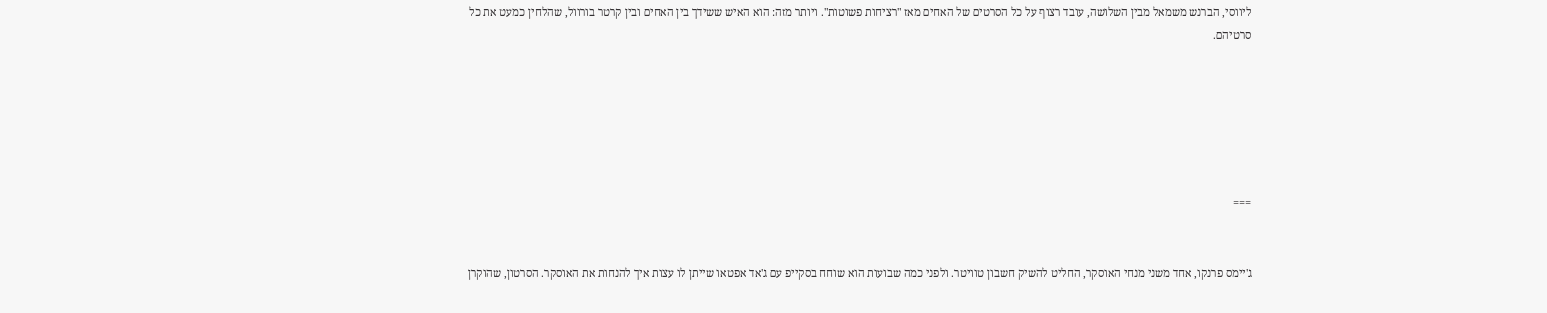ליווסי, הברנש משמאל מבין השלושה, עובד רצוף על כל הסרטים של האחים מאז "רציחות פשוטות". ויותר מזה: הוא האיש ששידך בין האחים ובין קרטר בורוול, שהלחין כמעט את כל סרטיהם.






===


ג'יימס פרנקו, אחד משני מנחי האוסקר, החליט להשיק חשבון טוויטר. ולפני כמה שבועות הוא שוחח בסקייפ עם ג'אד אפטאו שייתן לו עצות איך להנחות את האוסקר. הסרטון, שהוקרן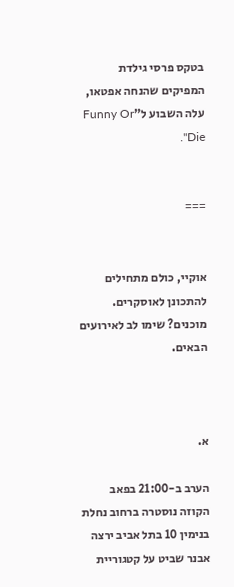בטקס פרסי גילדת המפיקים שהנחה אפטאו, עלה השבוע ל"Funny Or Die".


===


אוקיי, כולם מתחילים להתכונן לאוסקרים. מוכנים? שימו לב לאירועים הבאים.



א.

הערב ב-21:00 בפאב הקוזה נוסטרה ברחוב נחלת בנימין 10 בתל אביב ירצה אבנר שביט על קטגוריית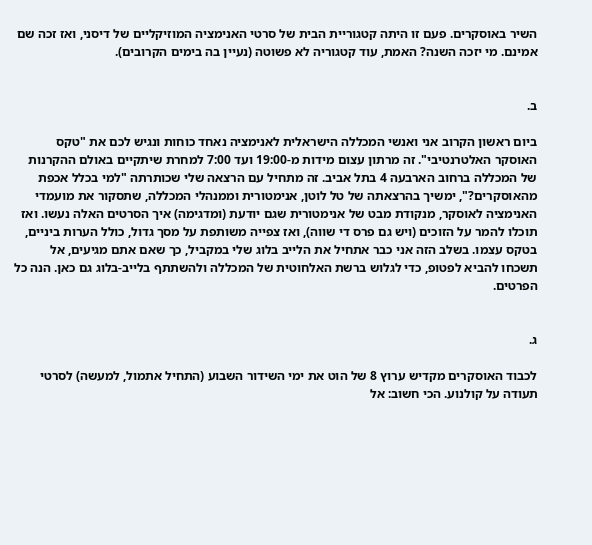השיר באוסקרים. פעם זו היתה קטגוריית הבית של סרטי האנימציה המוזיקליים של דיסני, ואז זכה שם אמינם. מי יזכה השנה? האמת, עוד קטגוריה לא פשוטה (נעיין בה בימים הקרובים).


ב.

ביום ראשון הקרוב אני ואנשי המכללה הישראלית לאנימציה נאחד כוחות ונגיש לכם את "טקס האוסקר האלטרנטיבי". זה מרתון עצום מידות מ-19:00 ועד 7:00 למחרת שיתקיים באולם ההקרנות של המכללה ברחוב הארבעה 4 בתל אביב. זה מתחיל עם הרצאה שלי שכותרתה "למי בכלל אכפת מהאוסקרים?", ימשיך בהרצאתה של טל לוטן, אנימטורית וממנהלי המכללה, שתסקור את מועמדי האנימציה לאוסקר, מנקודת מבט של אנימטורית שגם יודעת (ומדגימה) איך הסרטים האלה נעשו. ואז תוכלו להמר על הזוכים (ויש גם פרס די שווה), ואז צפייה משותפת על מסך גדול, כולל הערות ביניים, בטקס עצמו. בשלב הזה אני כבר אתחיל את הלייב בלוג שלי במקביל, כך שאם אתם מגיעים, אל תשכחו להביא לפטופ, כדי לגלוש ברשת האלחוטית של המכללה ולהשתתף בלייב-בלוג גם כאן. הנה כל הפרטים.


ג.

לכבוד האוסקרים מקדיש ערוץ 8 של הוט את ימי השידור השבוע (התחיל אתמול, למעשה) לסרטי תעודה על קולנוע. הכי חשוב: אל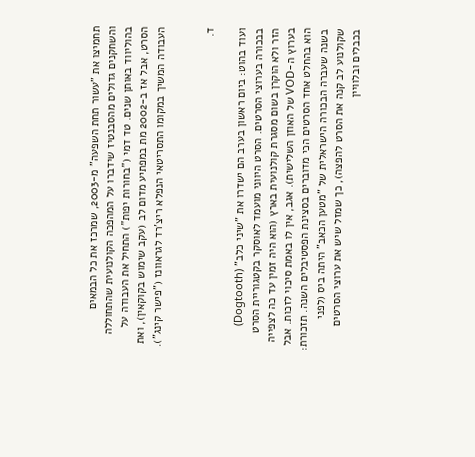תחמיצו את "עשור תחת השפעה" מ-2003, שמרכז את כל הבמאים והשחקנים גדולים מהסבנטיז שידברו על המהפכה הקולנועית שהתחוללה בהוליווד באותן שנים. טד דמי ("בחורות יפות") התחיל את העבודה על הסרט, אבל אז ב-2002 מת במפתיע מדום לב (עקב שימוש בקוקאין), ואת העבודה המשיך במקומו התסריטאי הנפלא ריצ'רד לגראוונז ("פישר קינג").


ד.

ועוד בהוט: ביום ראשון בערב הם ישדרו את "שיני כלב" (Dogtooth) בבכורה בערוצי הסרטים. הסרט היווני מועמד לאוסקר בקטגוריית הסרט הזר ולא הוקרן בשום מסגרת קולנועית בארץ (הוא היה זמין עד כה לצפייה בערוץ ה-VOD של האוזן השלישית). אגב, אין לו באמת סיכוי לזכות. אבל הוא בהחלט אחד הסרטים הכי מדוברים בסצינת הפסטיבלים השנה. תזכורת: בשנה שעברה הבכורה הישראלית של "מטען הכאב" היתה ביס (לפני שקולנוע לב קנה את הסרט להפצה), כך שמזל שיש את ערוצי הסרטים בכבלים ובלוויין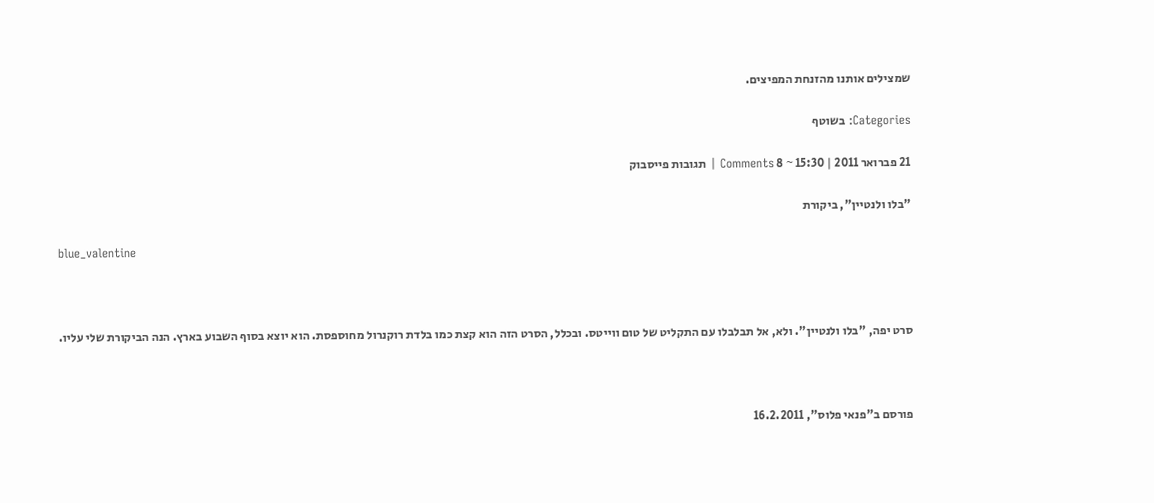שמצילים אותנו מהזנחת המפיצים.

Categories: בשוטף

21 פברואר 2011 | 15:30 ~ 8 Comments | תגובות פייסבוק

"בלו ולנטיין", ביקורת

blue_valentine



סרט יפה, "בלו ולנטיין". ולא, אל תבלבלו עם התקליט של טום ווייטס. ובכלל, הסרט הזה הוא קצת כמו בלדת רוקנרול מחוספסת. הוא יוצא בסוף השבוע בארץ. הנה הביקורת שלי עליו.



פורסם ב"פנאי פלוס", 16.2.2011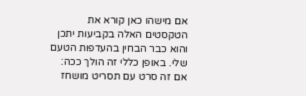אם מישהו כאן קורא את הטקסטים האלה בקביעות יתכן והוא כבר הבחין בהעדפות הטעם שלי. באופן כללי זה הולך ככה: אם זה סרט עם תסריט מושחז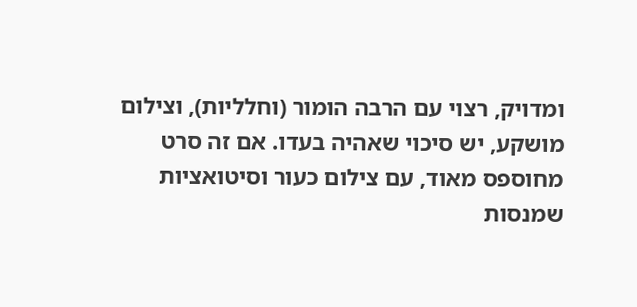ומדויק, רצוי עם הרבה הומור (וחלליות), וצילום מושקע, יש סיכוי שאהיה בעדו. אם זה סרט מחוספס מאוד, עם צילום כעור וסיטואציות שמנסות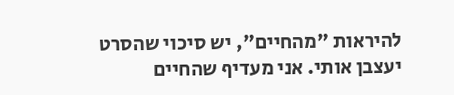להיראות "מהחיים", יש סיכוי שהסרט יעצבן אותי. אני מעדיף שהחיים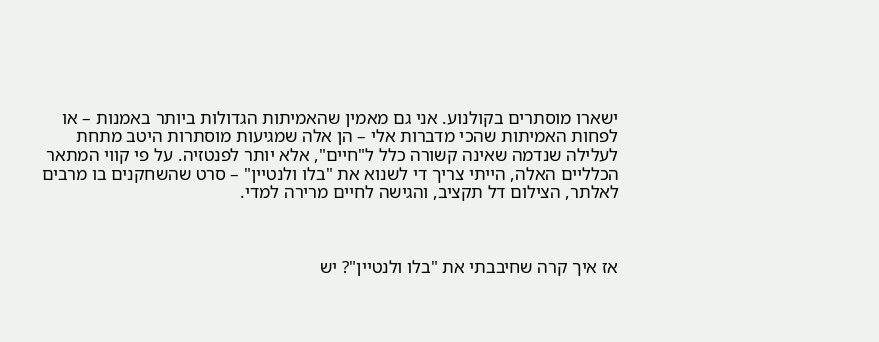ישארו מוסתרים בקולנוע. אני גם מאמין שהאמיתות הגדולות ביותר באמנות – או לפחות האמיתות שהכי מדברות אלי – הן אלה שמגיעות מוסתרות היטב מתחת לעלילה שנדמה שאינה קשורה כלל ל"חיים", אלא יותר לפנטזיה. על פי קווי המתאר הכלליים האלה, הייתי צריך די לשנוא את "בלו ולנטיין" – סרט שהשחקנים בו מרבים לאלתר, הצילום דל תקציב, והגישה לחיים מרירה למדי.



אז איך קרה שחיבבתי את "בלו ולנטיין"? יש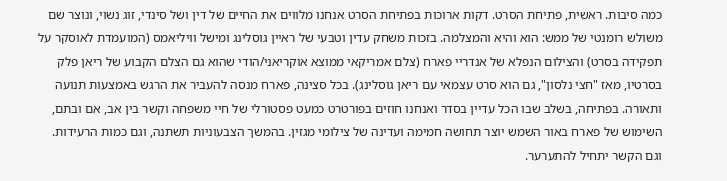כמה סיבות. ראשית, פתיחת הסרט. דקות ארוכות בפתיחת הסרט אנחנו מלווים את החיים של דין ושל סינדי, זוג נשוי, ונוצר שם משולש רומנטי של ממש: הוא והיא והמצלמה. בזכות משחק עדין וטבעי של ראיין גוסלינג ומישל וויליאמס (המועמדת לאוסקר על תפקידה בסרט) והצילום הנפלא של אנדריי פארח (צלם אמריקאי ממוצא אוקריאני/הודי שהוא גם הצלם הקבוע של ריאן פלק בסרטיו, מאז "חצי נלסון", גם הוא סרט עצמאי עם ריאן גוסלינג). בכל סצינה, פארח מנסה להעביר את הרגש באמצעות תנועה ותאורה. בפתיחה, בשלב שבו הכל עדיין בסדר ואנחנו חוזים בפורטרט כמעט פסטורלי של חיי משפחה וקשר בין אב, אם ובתם, השימוש של פארח באור השמש יוצר תחושה חמימה ועדינה של צילומי מגזין. בהמשך הצבעוניות תשתנה, וגם כמות הרעידות. וגם הקשר יתחיל להתערער.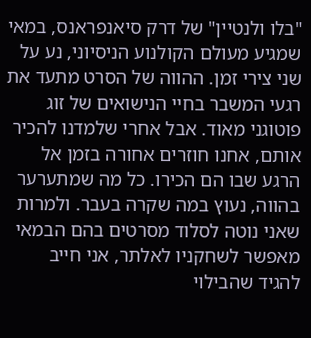"בלו ולנטיין" של דרק סיאנפראנס, במאי שמגיע מעולם הקולנוע הניסיוני, נע על שני צירי זמן. ההווה של הסרט מתעד את רגעי המשבר בחיי הנישואים של זוג פוטוגני מאוד. אבל אחרי שלמדנו להכיר אותם, אחנו חוזרים אחורה בזמן אל הרגע שבו הם הכירו. כל מה שמתערער בהווה, נעוץ במה שקרה בעבר. ולמרות שאני נוטה לסלוד מסרטים בהם הבמאי מאפשר לשחקניו לאלתר, אני חייב להגיד שהבילוי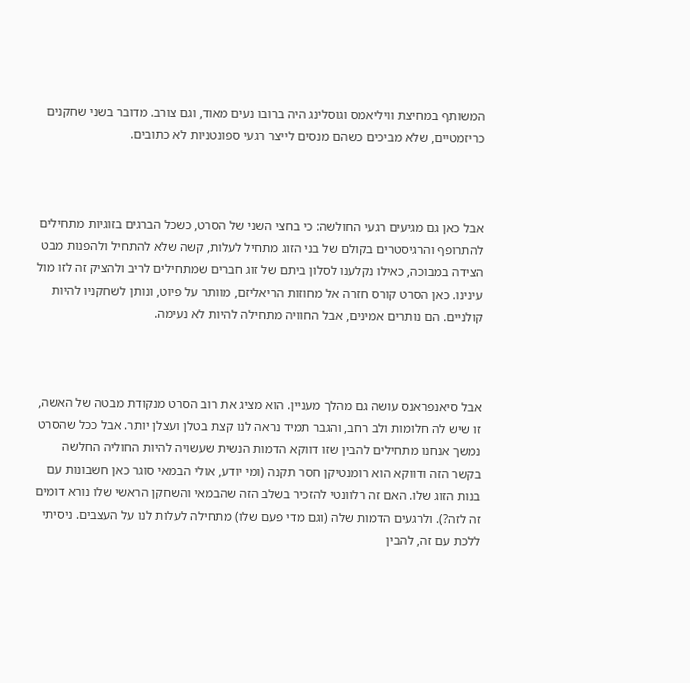המשותף במחיצת וויליאמס וגוסלינג היה ברובו נעים מאוד, וגם צורב. מדובר בשני שחקנים כריזמטיים, שלא מביכים כשהם מנסים לייצר רגעי ספונטניות לא כתובים.



אבל כאן גם מגיעים רגעי החולשה: כי בחצי השני של הסרט, כשכל הברגים בזוגיות מתחילים להתרופף והרגיסטרים בקולם של בני הזוג מתחיל לעלות, קשה שלא להתחיל ולהפנות מבט הצידה במבוכה, כאילו נקלענו לסלון ביתם של זוג חברים שמתחילים לריב ולהציק זה לזו מול עינינו. כאן הסרט קורס חזרה אל מחוזות הריאליזם, מוותר על פיוט, ונותן לשחקניו להיות קולניים. הם נותרים אמינים, אבל החוויה מתחילה להיות לא נעימה.



אבל סיאנפראנס עושה גם מהלך מעניין. הוא מציג את רוב הסרט מנקודת מבטה של האשה, זו שיש לה חלומות ולב רחב, והגבר תמיד נראה לנו קצת בטלן ועצלן יותר. אבל ככל שהסרט נמשך אנחנו מתחילים להבין שזו דווקא הדמות הנשית שעשויה להיות החוליה החלשה בקשר הזה ודווקא הוא רומנטיקן חסר תקנה (ומי יודע, אולי הבמאי סוגר כאן חשבונות עם בנות הזוג שלו. האם זה רלוונטי להזכיר בשלב הזה שהבמאי והשחקן הראשי שלו נורא דומים זה לזה?). ולרגעים הדמות שלה (וגם מדי פעם שלו) מתחילה לעלות לנו על העצבים. ניסיתי ללכת עם זה, להבין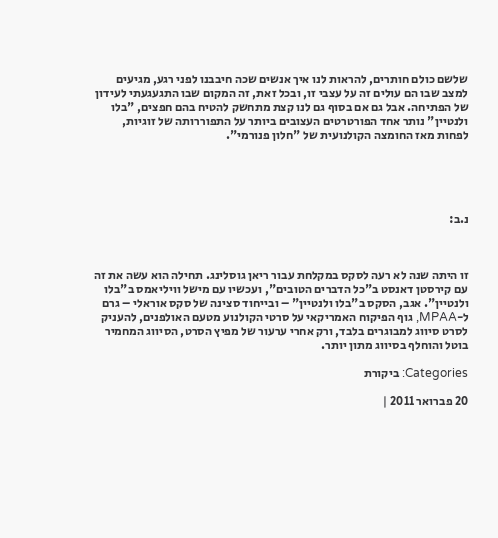שלשם כולם חותרים, להראות לנו איך אנשים שכה חיבבנו לפני רגע, מגיעים למצב שבו הם עולים זה על עצבי זו, ובכל זאת, זה המקום שבו התגעגעתי לעידון של הפתיחה. אבל גם אם בסוף גם לנו קצת מתחשק להטיח בהם חפצים, "בלו ולנטיין" נותר אחד הפורטרטים העצובים ביותר על התפוררותה של זוגיות, לפחות מאז החומצה הקולנועית של "חלון פנורמי".





נ.ב:



זו היתה שנה לא רעה לסקס במקלחת עבור ריאן גוסלינג. תחילה הוא עשה את זה עם קירסטן דאנסט ב"כל הדברים הטובים", ועכשיו עם מישל וויליאמס ב"בלו ולנטיין". אגב, הסקס ב"בלו ולנטיין" – ובייחוד סצינה של סקס אוראלי – גרם ל-MPAA, גוף הפיקוח האמריקאי על סרטי הקולנוע מטעם האולפנים, להעניק לסרט סיווג למבוגרים בלבד, ורק אחרי ערעור של מפיץ הסרט, הסיווג המחמיר בוטל והוחלף בסיווג מתון יותר.

Categories: ביקורת

20 פברואר 2011 |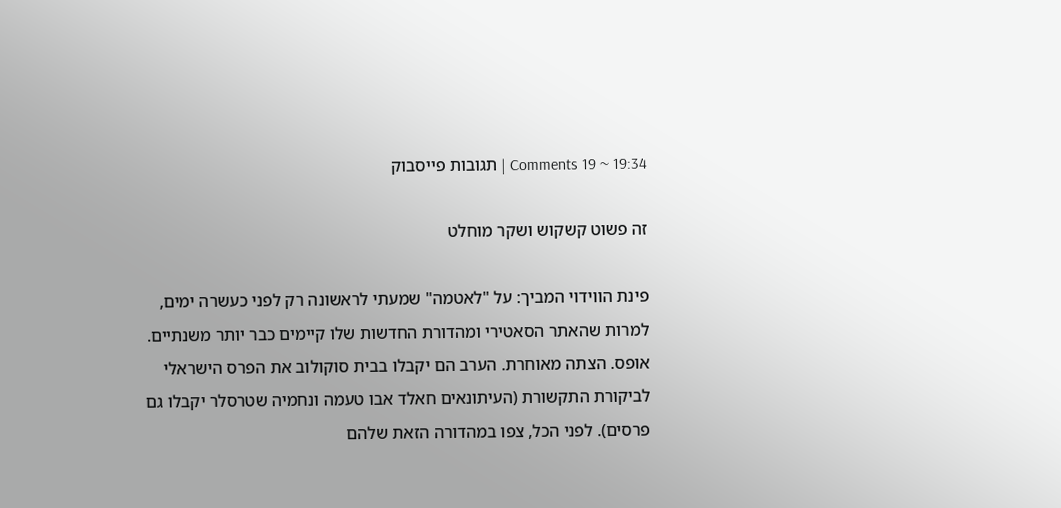19:34 ~ 19 Comments | תגובות פייסבוק

זה פשוט קשקוש ושקר מוחלט

פינת הווידוי המביך: על "לאטמה" שמעתי לראשונה רק לפני כעשרה ימים, למרות שהאתר הסאטירי ומהדורת החדשות שלו קיימים כבר יותר משנתיים. אופס. הצתה מאוחרת. הערב הם יקבלו בבית סוקולוב את הפרס הישראלי לביקורת התקשורת (העיתונאים חאלד אבו טעמה ונחמיה שטרסלר יקבלו גם פרסים). לפני הכל, צפו במהדורה הזאת שלהם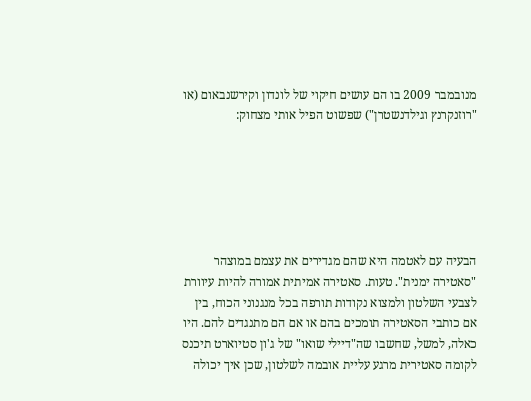מנובמבר 2009 בו הם עושים חיקוי של לונדון וקירשנבאום (או "רוזנקרנץ וגילדנשטרן") שפשוט הפיל אותי מצחוק:






הבעיה עם לאטמה היא שהם מגדירים את עצמם במוצהר "סאטירה ימנית". טעות. סאטירה אמיתית אמורה להיות עיוורת לצבעי השלטון ולמצוא נקודות תורפה בכל מנגנוני הכוח, בין אם כותבי הסאטירה תומכים בהם או אם הם מתנגדים להם. היו כאלה, למשל, שחשבו שה"דיילי שואו" של ג'ון סטיוארט תיכנס לקומה סאטירית מרגע עליית אובמה לשלטון, שכן איך יכולה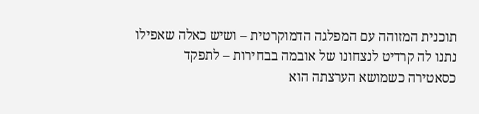תוכנית המזוהה עם המפלגה הדמוקרטית – ושיש כאלה שאפילו נתנו לה קרדיט לנצחונו של אובמה בבחירות – לתפקד כסאטירה כשמושא הערצתה הוא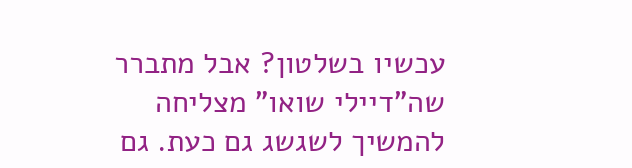עכשיו בשלטון? אבל מתברר שה"דיילי שואו" מצליחה להמשיך לשגשג גם כעת. גם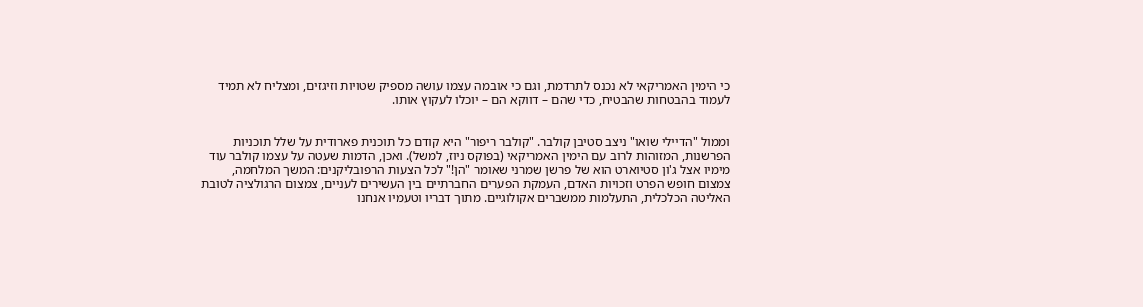כי הימין האמריקאי לא נכנס לתרדמת, וגם כי אובמה עצמו עושה מספיק שטויות וזיגזים, ומצליח לא תמיד לעמוד בהבטחות שהבטיח, כדי שהם – דווקא הם – יוכלו לעקוץ אותו.


וממול "הדיילי שואו" ניצב סטיבן קולבר. "קולבר ריפור" היא קודם כל תוכנית פארודית על שלל תוכניות הפרשנות, המזוהות לרוב עם הימין האמריקאי (בפוקס ניוז, למשל). ואכן, הדמות שעטה על עצמו קולבר עוד מימיו אצל ג'ון סטיוארט הוא של פרשן שמרני שאומר "הן!" לכל הצעות הרפובליקנים: המשך המלחמה, צמצום חופש הפרט וזכויות האדם, העמקת הפערים החברתיים בין העשירים לעניים, צמצום הרגולציה לטובת האליטה הכלכלית, התעלמות ממשברים אקולוגיים. מתוך דבריו וטעמיו אנחנו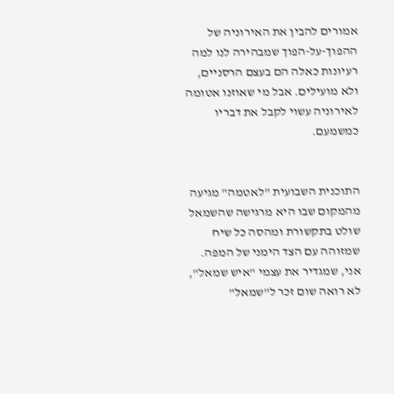אמורים להבין את האירוניה של ההפוך-על-הפוך שמבהירה לנו למה רעיונות כאלה הם בעצם הרסניים, ולא מועילים. אבל מי שאוזנו אטומה לאירוניה עשוי לקבל את דבריו כמשמעם.


התוכנית השבועית "לאטמה" מגיעה מהמקום שבו היא מרגישה שהשמאל שולט בתקשורת ומהסה כל שיח שמזוהה עם הצד הימני של המפה. אני, שמגדיר את עצמי "איש שמאל", לא רואה שום זכר ל"שמאל"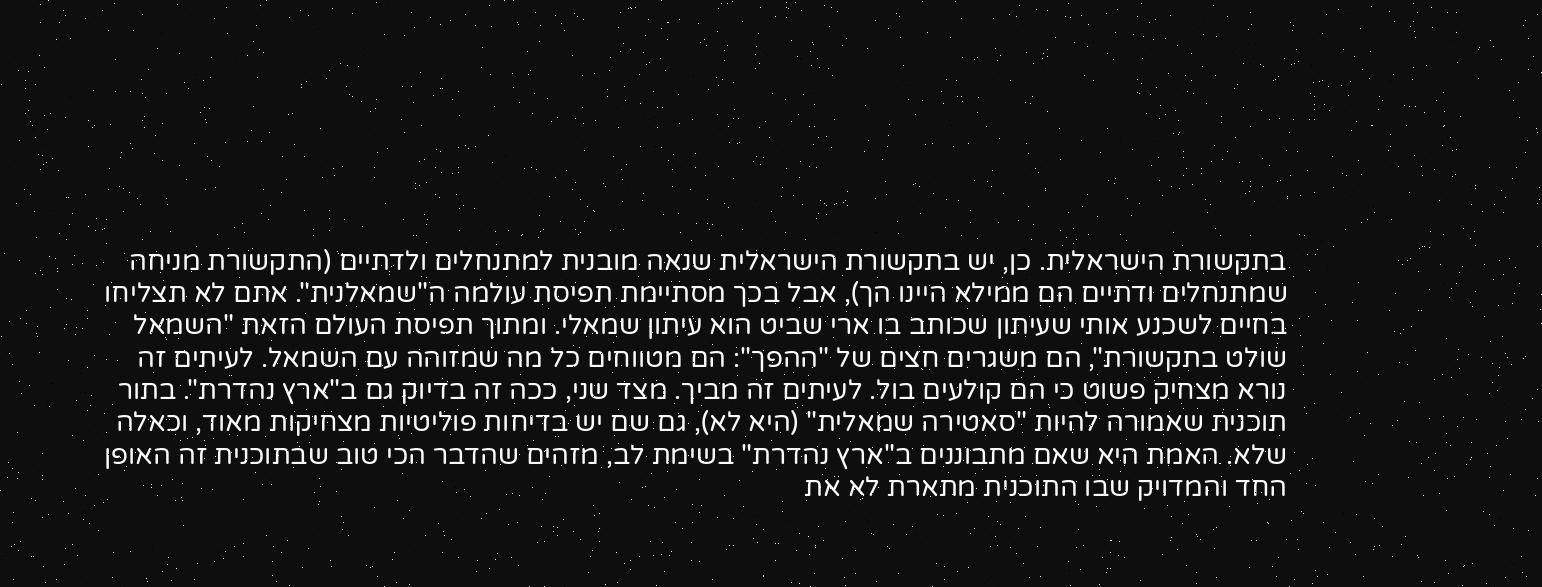בתקשורת הישראלית. כן, יש בתקשורת הישראלית שנאה מובנית למתנחלים ולדתיים (התקשורת מניחה שמתנחלים ודתיים הם ממילא היינו הך), אבל בכך מסתיימת תפיסת עולמה ה"שמאלנית". אתם לא תצליחו בחיים לשכנע אותי שעיתון שכותב בו ארי שביט הוא עיתון שמאלי. ומתוך תפיסת העולם הזאת "השמאל שולט בתקשורת", הם משגרים חצים של "ההפך": הם מטווחים כל מה שמזוהה עם השמאל. לעיתים זה נורא מצחיק פשוט כי הם קולעים בול. לעיתים זה מביך. מצד שני, ככה זה בדיוק גם ב"ארץ נהדרת". בתור תוכנית שאמורה להיות "סאטירה שמאלית" (היא לא), גם שם יש בדיחות פוליטיות מצחיקות מאוד, וכאלה שלא. האמת היא שאם מתבוננים ב"ארץ נהדרת" בשימת לב, מזהים שהדבר הכי טוב שבתוכנית זה האופן החד והמדויק שבו התוכנית מתארת לא את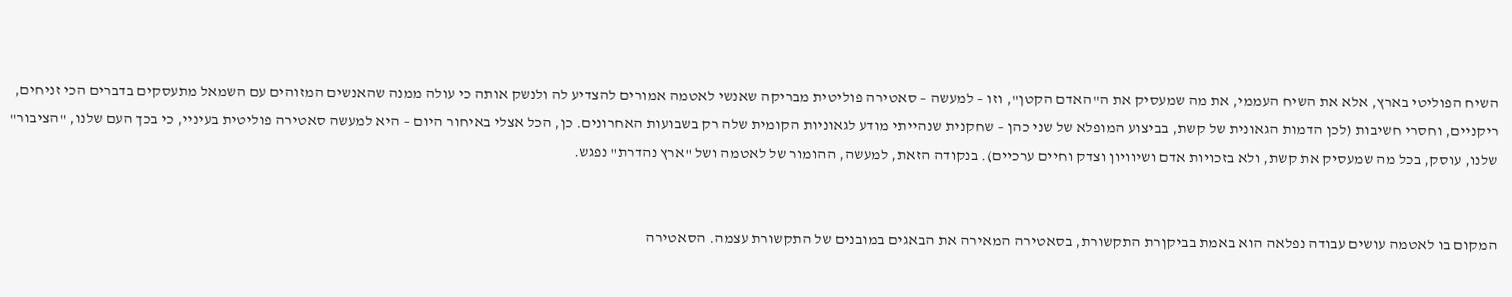השיח הפוליטי בארץ, אלא את השיח העממי, את מה שמעסיק את ה"האדם הקטן", וזו – למעשה – סאטירה פוליטית מבריקה שאנשי לאטמה אמורים להצדיע לה ולנשק אותה כי עולה ממנה שהאנשים המזוהים עם השמאל מתעסקים בדברים הכי זניחים, ריקניים, וחסרי חשיבות (לכן הדמות הגאונית של קשת, בביצוע המופלא של שני כהן – שחקנית שנהייתי מודע לגאוניות הקומית שלה רק בשבועות האחרונים. כן, הכל אצלי באיחור היום – היא למעשה סאטירה פוליטית בעיניי, כי בכך העם שלנו, "הציבור" שלנו, עוסק, בכל מה שמעסיק את קשת, ולא בזכויות אדם ושיוויון וצדק וחיים ערכיים). בנקודה הזאת, למעשה, ההומור של לאטמה ושל "ארץ נהדרת" נפגש.


המקום בו לאטמה עושים עבודה נפלאה הוא באמת בביקןרת התקשורת, בסאטירה המאירה את הבאגים במובנים של התקשורת עצמה. הסאטירה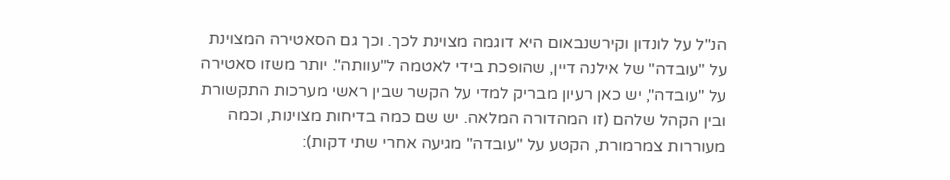הנ"ל על לונדון וקירשנבאום היא דוגמה מצוינת לכך. וכך גם הסאטירה המצוינת על "עובדה" של אילנה דיין, שהופכת בידי לאטמה ל"עוותה". יותר משזו סאטירה על "עובדה", יש כאן רעיון מבריק למדי על הקשר שבין ראשי מערכות התקשורת ובין הקהל שלהם (זו המהדורה המלאה. יש שם כמה בדיחות מצוינות, וכמה מעוררות צמרמורת, הקטע על "עובדה" מגיעה אחרי שתי דקות):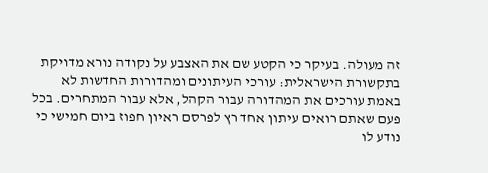זה מעולה. בעיקר כי הקטע שם את האצבע על נקודה נורא מדויקת בתקשורת הישראלית: עורכי העיתונים ומהדורות החדשות לא באמת עורכים את המהדורה עבור הקהל, אלא עבור המתחרים. בכל פעם שאתם רואים עיתון אחד רץ לפרסם ראיון חפוז ביום חמישי כי נודע לו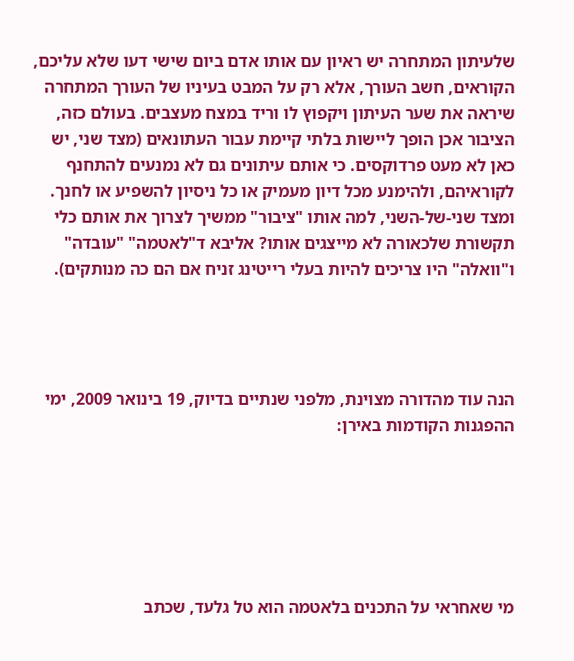שלעיתון המתחרה יש ראיון עם אותו אדם ביום שישי דעו שלא עליכם, הקוראים, חשב העורך, אלא רק על המבט בעיניו של העורך המתחרה שיראה את שער העיתון ויקפוץ לו וריד במצח מעצבים. בעולם כזה, הציבור אכן הופך ליישות בלתי קיימת עבור העתונאים (מצד שני, יש כאן לא מעט פרדוקסים. כי אותם עיתונים גם לא נמנעים להתחנף לקוראיהם, ולהימנע מכל דיון מעמיק או כל ניסיון להשפיע או לחנך. ומצד שני-של-השני, למה אותו "ציבור" ממשיך לצרוך את אותם כלי תקשורת שלכאורה לא מייצגים אותו? אליבא ד"לאטמה" "עובדה" ו"וואלה" היו צריכים להיות בעלי רייטינג זניח אם הם כה מנותקים).




הנה עוד מהדורה מצוינת, מלפני שנתיים בדיוק, 19 בינואר 2009, ימי ההפגנות הקודמות באירן:






מי שאחראי על התכנים בלאטמה הוא טל גלעד, שכתב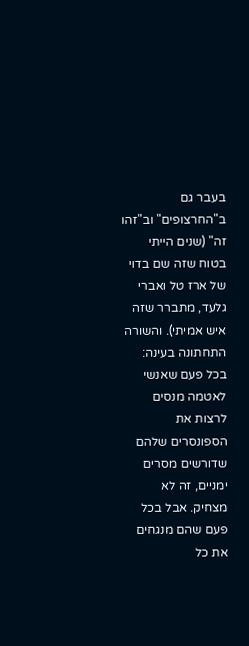בעבר גם ב"החרצופים" וב"זהו זה" (שנים הייתי בטוח שזה שם בדוי של ארז טל ואברי גלעד, מתברר שזה איש אמיתי). והשורה התחתונה בעינה: בכל פעם שאנשי לאטמה מנסים לרצות את הספונסרים שלהם שדורשים מסרים ימניים, זה לא מצחיק. אבל בכל פעם שהם מנגחים את כל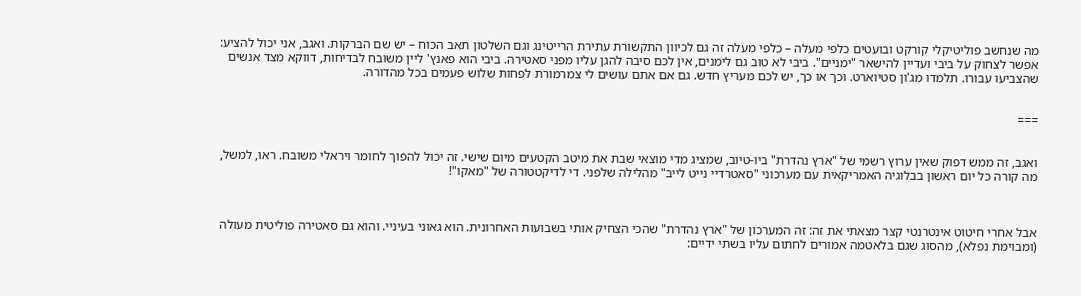מה שנחשב פוליטיקלי קורקט ובועטים כלפי מעלה – כלפי מעלה זה גם לכיוון התקשורת עתירת הרייטינג וגם השלטון תאב הכוח – יש שם הברקות. ואגב, אני יכול להציע: אפשר לצחוק על ביבי ועדיין להישאר "ימניים". ביבי לא טוב גם לימנים, אין לכם סיבה להגן עליו מפני סאטירה. ביבי הוא פאנץ' ליין משובח לבדיחות, דווקא מצד אנשים שהצביעו עבורו. תלמדו מג'ון סטיוארט. וכך או כך, יש לכם מעריץ חדש. גם אם אתם עושים לי צמרמורת לפחות שלוש פעמים בכל מהדורה.


===


ואגב, זה ממש דפוק שאין ערוץ רשמי של "ארץ נהדרת" ביו-טיוב, שמציג מדי מוצאי שבת את מיטב הקטעים מיום שישי. זה יכול להפוך לחומר ויראלי משובח. ראו, למשל, מה קורה כל יום ראשון בבלוגיה האמריקאית עם מערכוני "סאטרדיי נייט לייב" מהלילה שלפני. די לדיקטטורה של "מאקו"!



אבל אחרי חיטוט אינטרנטי קצר מצאתי את זה: זה המערכון של "ארץ נהדרת" שהכי הצחיק אותי בשבועות האחרונית. הוא גאוני בעיניי. והוא גם סאטירה פוליטית מעולה (ומבוימת נפלא), מהסוג שגם בלאטמה אמורים לחתום עליו בשתי ידיים: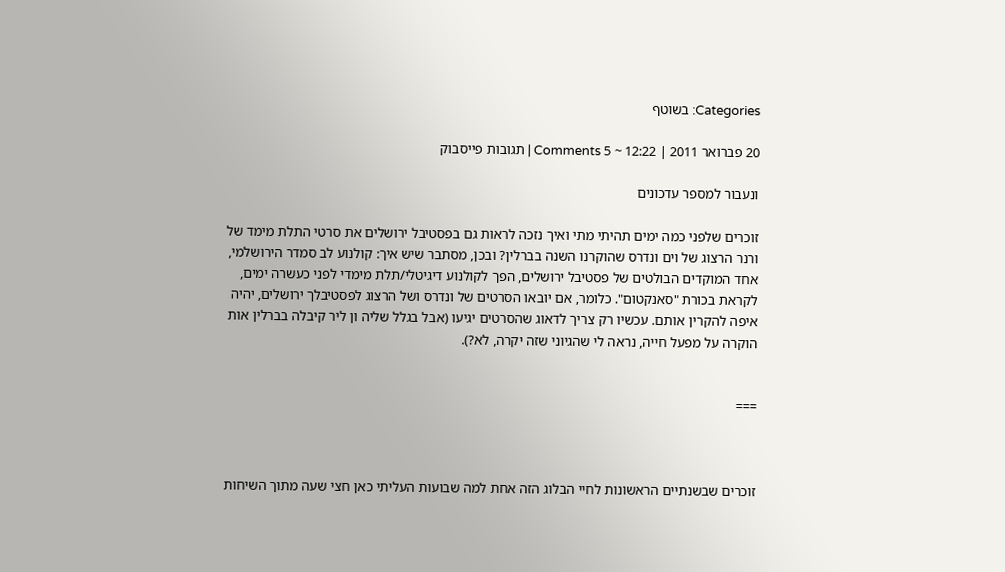Categories: בשוטף

20 פברואר 2011 | 12:22 ~ 5 Comments | תגובות פייסבוק

ונעבור למספר עדכונים

זוכרים שלפני כמה ימים תהיתי מתי ואיך נזכה לראות גם בפסטיבל ירושלים את סרטי התלת מימד של ורנר הרצוג של וים ונדרס שהוקרנו השנה בברלין? ובכן, מסתבר שיש איך: קולנוע לב סמדר הירושלמי, אחד המוקדים הבולטים של פסטיבל ירושלים, הפך לקולנוע דיגיטלי/תלת מימדי לפני כעשרה ימים, לקראת בכורת "סאנקטום". כלומר, אם יובאו הסרטים של ונדרס ושל הרצוג לפסטיבלך ירושלים, יהיה איפה להקרין אותם. עכשיו רק צריך לדאוג שהסרטים יגיעו (אבל בגלל שליה ון ליר קיבלה בברלין אות הוקרה על מפעל חייה, נראה לי שהגיוני שזה יקרה, לא?).


===



זוכרים שבשנתיים הראשונות לחיי הבלוג הזה אחת למה שבועות העליתי כאן חצי שעה מתוך השיחות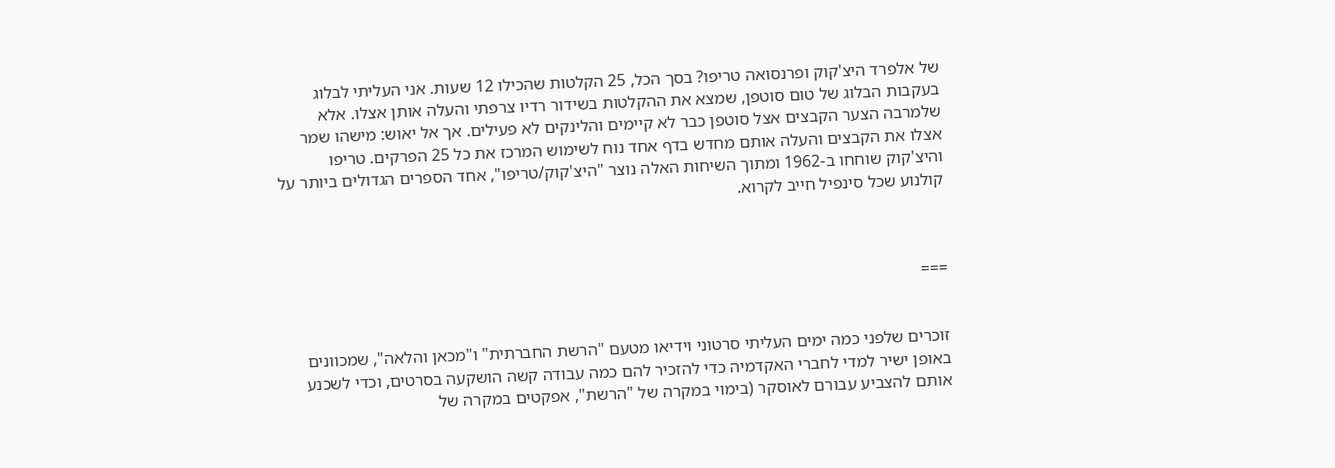של אלפרד היצ'קוק ופרנסואה טריפו? בסך הכל, 25 הקלטות שהכילו 12 שעות. אני העליתי לבלוג בעקבות הבלוג של טום סוטפן, שמצא את ההקלטות בשידור רדיו צרפתי והעלה אותן אצלו. אלא שלמרבה הצער הקבצים אצל סוטפן כבר לא קיימים והלינקים לא פעילים. אך אל יאוש: מישהו שמר אצלו את הקבצים והעלה אותם מחדש בדף אחד נוח לשימוש המרכז את כל 25 הפרקים. טריפו והיצ'קוק שוחחו ב-1962 ומתוך השיחות האלה נוצר "היצ'קוק/טריפו", אחד הספרים הגדולים ביותר על קולנוע שכל סינפיל חייב לקרוא.



===


זוכרים שלפני כמה ימים העליתי סרטוני וידיאו מטעם "הרשת החברתית" ו"מכאן והלאה", שמכוונים באופן ישיר למדי לחברי האקדמיה כדי להזכיר להם כמה עבודה קשה הושקעה בסרטים, וכדי לשכנע אותם להצביע עבורם לאוסקר (בימוי במקרה של "הרשת", אפקטים במקרה של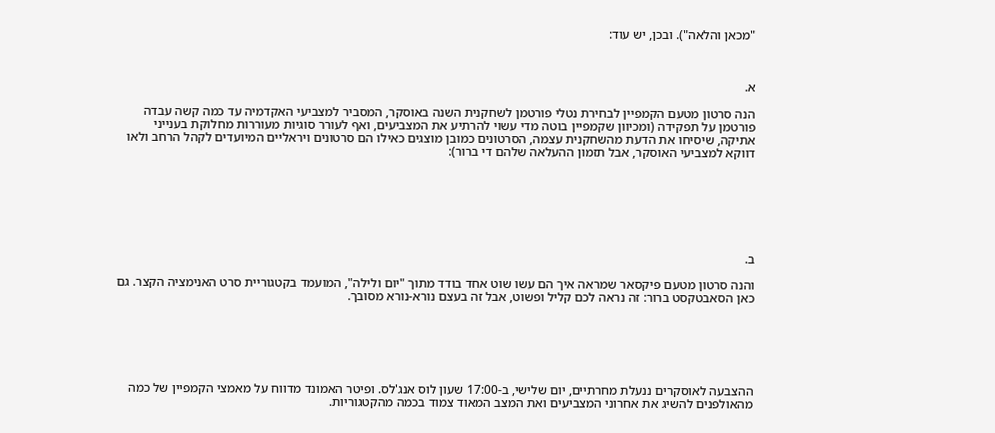"מכאן והלאה"). ובכן, יש עוד:



א.

הנה סרטון מטעם הקמפיין לבחירת נטלי פורטמן לשחקנית השנה באוסקר, המסביר למצביעי האקדמיה עד כמה קשה עבדה פורטמן על תפקידה (ומכיוון שקמפיין בוטה מדי עשוי להרתיע את המצביעים, ואף לעורר סוגיות מעוררות מחלוקת בענייני אתיקה, שיסיחו את הדעת מהשחקנית עצמה, הסרטונים כמובן מוצגים כאילו הם סרטונים ויראליים המיועדים לקהל הרחב ולאו דווקא למצביעי האוסקר, אבל תזמון ההעלאה שלהם די ברור):







ב.

והנה סרטון מטעם פיקסאר שמראה איך הם עשו שוט אחד בודד מתוך "יום ולילה", המועמד בקטגוריית סרט האנימציה הקצר. גם כאן הסאבטקסט ברור: זה נראה לכם קליל ופשוט, אבל זה בעצם נורא-נורא מסובך.






ההצבעה לאוסקרים ננעלת מחרתיים, יום שלישי, ב-17:00 שעון לוס אנג'לס. ופיטר האמונד מדווח על מאמצי הקמפיין של כמה מהאולפנים להשיג את אחרוני המצביעים ואת המצב המאוד צמוד בכמה מהקטגוריות.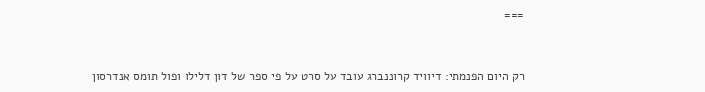===


רק היום הפנמתי: דיוויד קרוננברג עובד על סרט על פי ספר של דון דלילו ופול תומס אנדרסון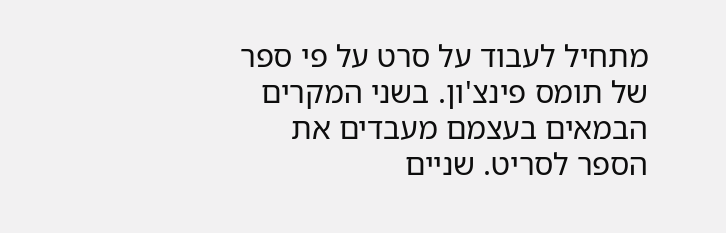מתחיל לעבוד על סרט על פי ספר של תומס פינצ'ון. בשני המקרים הבמאים בעצמם מעבדים את הספר לסריט. שניים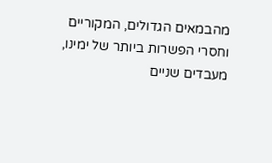מהבמאים הגדולים, המקוריים וחסרי הפשרות ביותר של ימינו, מעבדים שניים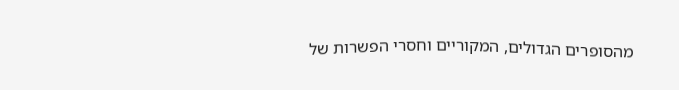מהסופרים הגדולים, המקוריים וחסרי הפשרות של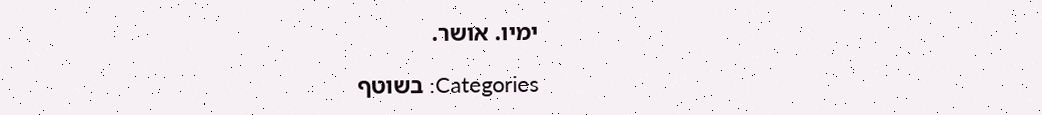ימיו. אושר.

Categories: בשוטף